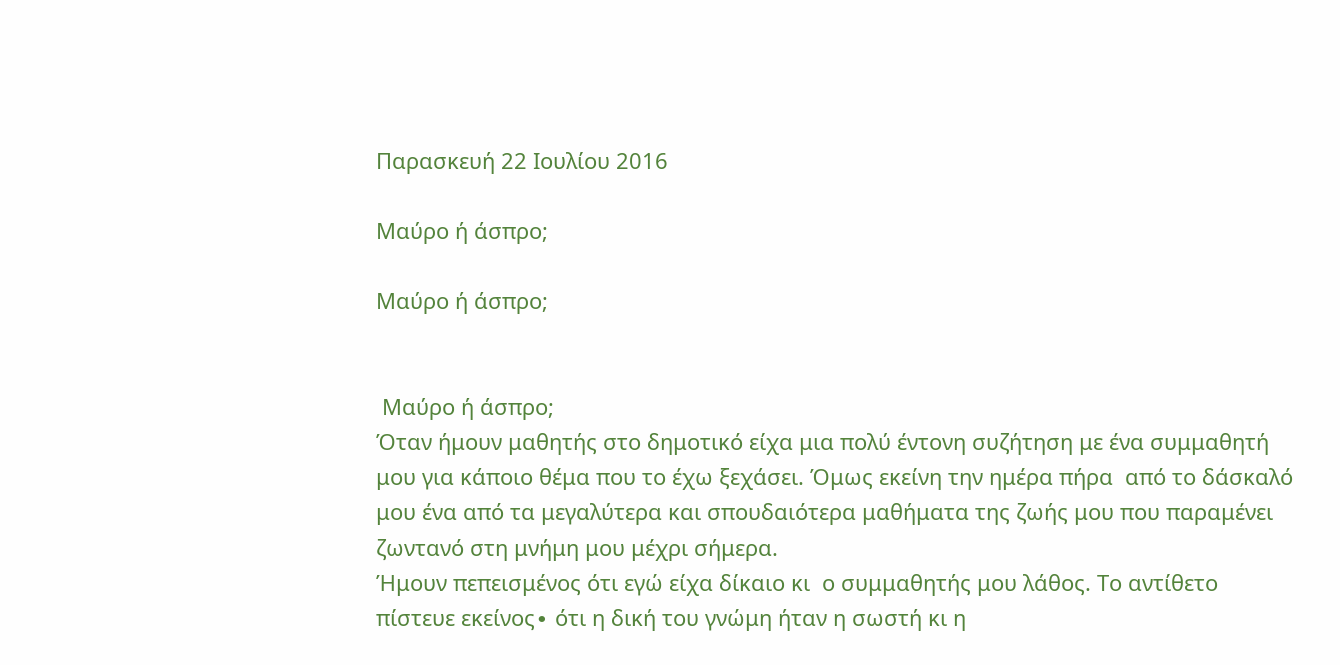Παρασκευή 22 Ιουλίου 2016

Μαύρο ή άσπρο;

Μαύρο ή άσπρο;


 Μαύρο ή άσπρο;
Όταν ήμουν μαθητής στο δημοτικό είχα μια πολύ έντονη συζήτηση με ένα συμμαθητή μου για κάποιο θέμα που το έχω ξεχάσει. Όμως εκείνη την ημέρα πήρα  από το δάσκαλό μου ένα από τα μεγαλύτερα και σπουδαιότερα μαθήματα της ζωής μου που παραμένει ζωντανό στη μνήμη μου μέχρι σήμερα.
Ήμουν πεπεισμένος ότι εγώ είχα δίκαιο κι  ο συμμαθητής μου λάθος. Το αντίθετο πίστευε εκείνος∙ ότι η δική του γνώμη ήταν η σωστή κι η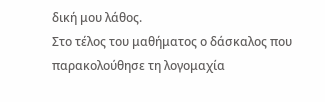δική μου λάθος.
Στο τέλος του μαθήματος ο δάσκαλος που παρακολούθησε τη λογομαχία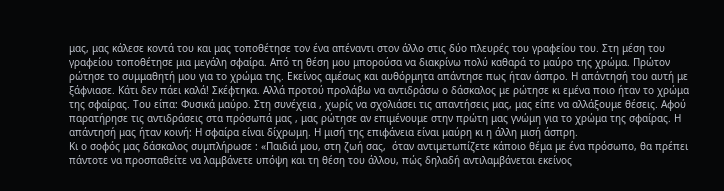μας, μας κάλεσε κοντά του και μας τοποθέτησε τον ένα απέναντι στον άλλο στις δύο πλευρές του γραφείου του. Στη μέση του γραφείου τοποθέτησε μια μεγάλη σφαίρα. Από τη θέση μου μπορούσα να διακρίνω πολύ καθαρά το μαύρο της χρώμα. Πρώτον ρώτησε το συμμαθητή μου για το χρώμα της. Εκείνος αμέσως και αυθόρμητα απάντησε πως ήταν άσπρο. Η απάντησή του αυτή με ξάφνιασε. Κάτι δεν πάει καλά! Σκέφτηκα. Αλλά προτού προλάβω να αντιδράσω ο δάσκαλος με ρώτησε κι εμένα ποιο ήταν το χρώμα της σφαίρας. Του είπα: Φυσικά μαύρο. Στη συνέχεια , χωρίς να σχολιάσει τις απαντήσεις μας, μας είπε να αλλάξουμε θέσεις. Αφού παρατήρησε τις αντιδράσεις στα πρόσωπά μας , μας ρώτησε αν επιμένουμε στην πρώτη μας γνώμη για το χρώμα της σφαίρας. Η απάντησή μας ήταν κοινή: Η σφαίρα είναι δίχρωμη. Η μισή της επιφάνεια είναι μαύρη κι η άλλη μισή άσπρη.
Κι ο σοφός μας δάσκαλος συμπλήρωσε : «Παιδιά μου, στη ζωή σας,  όταν αντιμετωπίζετε κάποιο θέμα με ένα πρόσωπο, θα πρέπει πάντοτε να προσπαθείτε να λαμβάνετε υπόψη και τη θέση του άλλου, πώς δηλαδή αντιλαμβάνεται εκείνος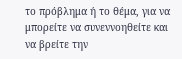το πρόβλημα ή το θέμα, για να μπορείτε να συνεννοηθείτε και να βρείτε την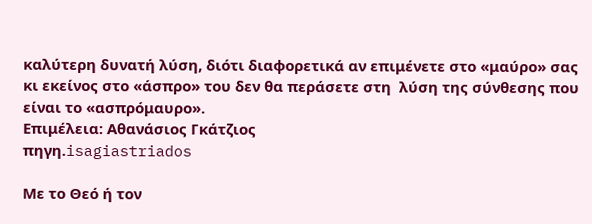καλύτερη δυνατή λύση, διότι διαφορετικά αν επιμένετε στο «μαύρο» σας κι εκείνος στο «άσπρο» του δεν θα περάσετε στη  λύση της σύνθεσης που είναι το «ασπρόμαυρο».
Επιμέλεια: Αθανάσιος Γκάτζιος
πηγη.isagiastriados

Με το Θεό ή τον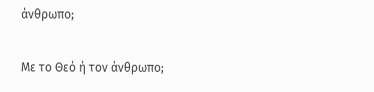άνθρωπο;

Με το Θεό ή τον άνθρωπο;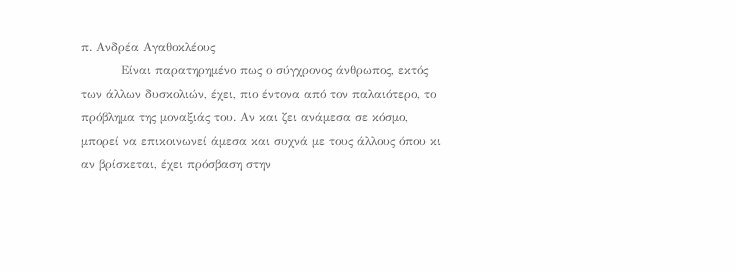π. Ανδρέα Αγαθοκλέους
          Είναι παρατηρημένο πως ο σύγχρονος άνθρωπος, εκτός των άλλων δυσκολιών, έχει, πιο έντονα από τον παλαιότερο, το πρόβλημα της μοναξιάς του. Αν και ζει ανάμεσα σε κόσμο, μπορεί να επικοινωνεί άμεσα και συχνά με τους άλλους όπου κι αν βρίσκεται, έχει πρόσβαση στην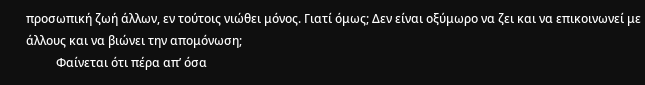προσωπική ζωή άλλων, εν τούτοις νιώθει μόνος. Γιατί όμως; Δεν είναι οξύμωρο να ζει και να επικοινωνεί με άλλους και να βιώνει την απομόνωση;
          Φαίνεται ότι πέρα απ’ όσα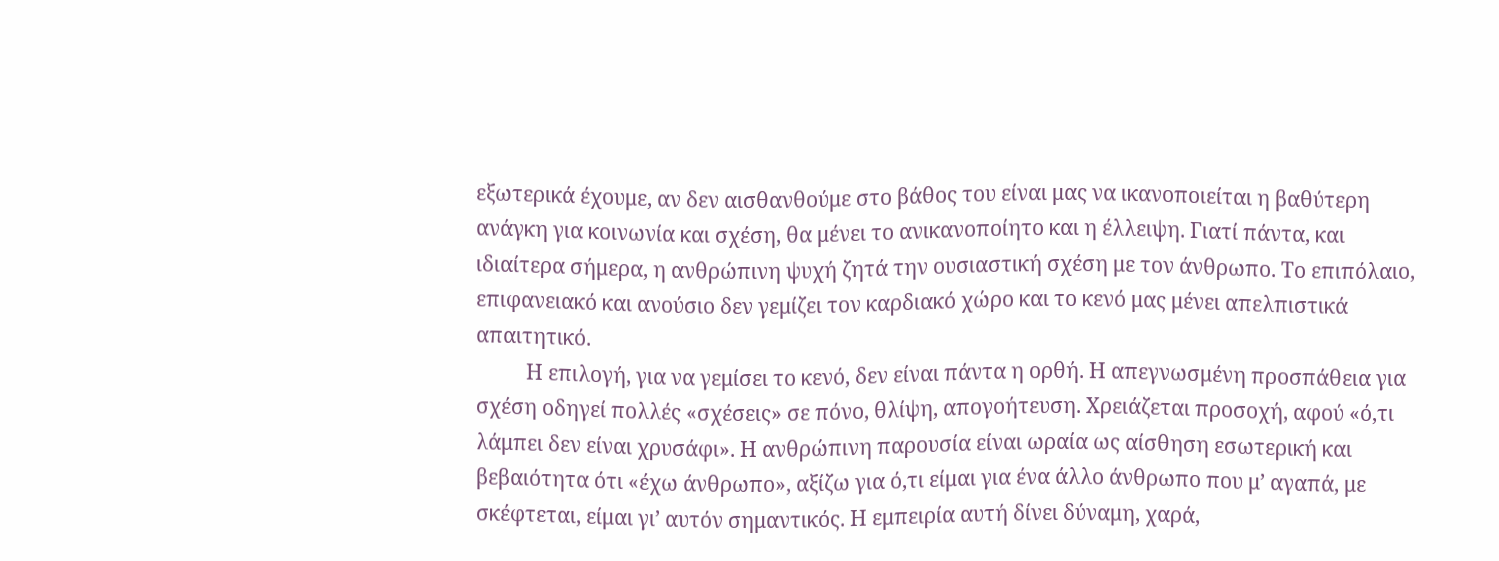εξωτερικά έχουμε, αν δεν αισθανθούμε στο βάθος του είναι μας να ικανοποιείται η βαθύτερη ανάγκη για κοινωνία και σχέση, θα μένει το ανικανοποίητο και η έλλειψη. Γιατί πάντα, και ιδιαίτερα σήμερα, η ανθρώπινη ψυχή ζητά την ουσιαστική σχέση με τον άνθρωπο. Το επιπόλαιο, επιφανειακό και ανούσιο δεν γεμίζει τον καρδιακό χώρο και το κενό μας μένει απελπιστικά απαιτητικό.
          Η επιλογή, για να γεμίσει το κενό, δεν είναι πάντα η ορθή. Η απεγνωσμένη προσπάθεια για σχέση οδηγεί πολλές «σχέσεις» σε πόνο, θλίψη, απογοήτευση. Χρειάζεται προσοχή, αφού «ό,τι λάμπει δεν είναι χρυσάφι». Η ανθρώπινη παρουσία είναι ωραία ως αίσθηση εσωτερική και βεβαιότητα ότι «έχω άνθρωπο», αξίζω για ό,τι είμαι για ένα άλλο άνθρωπο που μ’ αγαπά, με σκέφτεται, είμαι γι’ αυτόν σημαντικός. Η εμπειρία αυτή δίνει δύναμη, χαρά,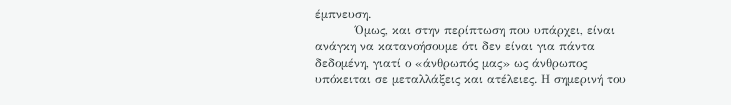έμπνευση.
          Όμως, και στην περίπτωση που υπάρχει, είναι ανάγκη να κατανοήσουμε ότι δεν είναι για πάντα δεδομένη, γιατί ο «άνθρωπός μας» ως άνθρωπος υπόκειται σε μεταλλάξεις και ατέλειες. Η σημερινή του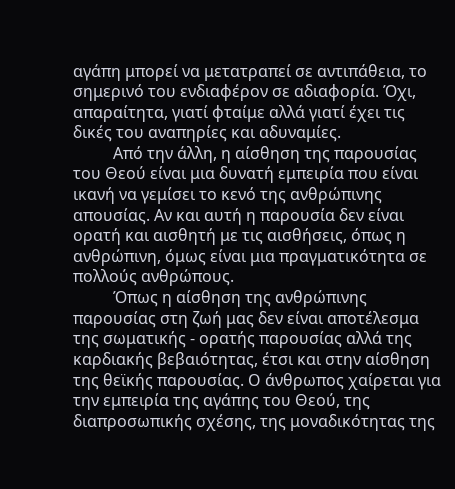αγάπη μπορεί να μετατραπεί σε αντιπάθεια, το σημερινό του ενδιαφέρον σε αδιαφορία. Όχι, απαραίτητα, γιατί φταίμε αλλά γιατί έχει τις δικές του αναπηρίες και αδυναμίες.
          Από την άλλη, η αίσθηση της παρουσίας του Θεού είναι μια δυνατή εμπειρία που είναι ικανή να γεμίσει το κενό της ανθρώπινης απουσίας. Αν και αυτή η παρουσία δεν είναι ορατή και αισθητή με τις αισθήσεις, όπως η ανθρώπινη, όμως είναι μια πραγματικότητα σε πολλούς ανθρώπους.
          Όπως η αίσθηση της ανθρώπινης παρουσίας στη ζωή μας δεν είναι αποτέλεσμα της σωματικής - ορατής παρουσίας αλλά της καρδιακής βεβαιότητας, έτσι και στην αίσθηση της θεϊκής παρουσίας. Ο άνθρωπος χαίρεται για την εμπειρία της αγάπης του Θεού, της διαπροσωπικής σχέσης, της μοναδικότητας της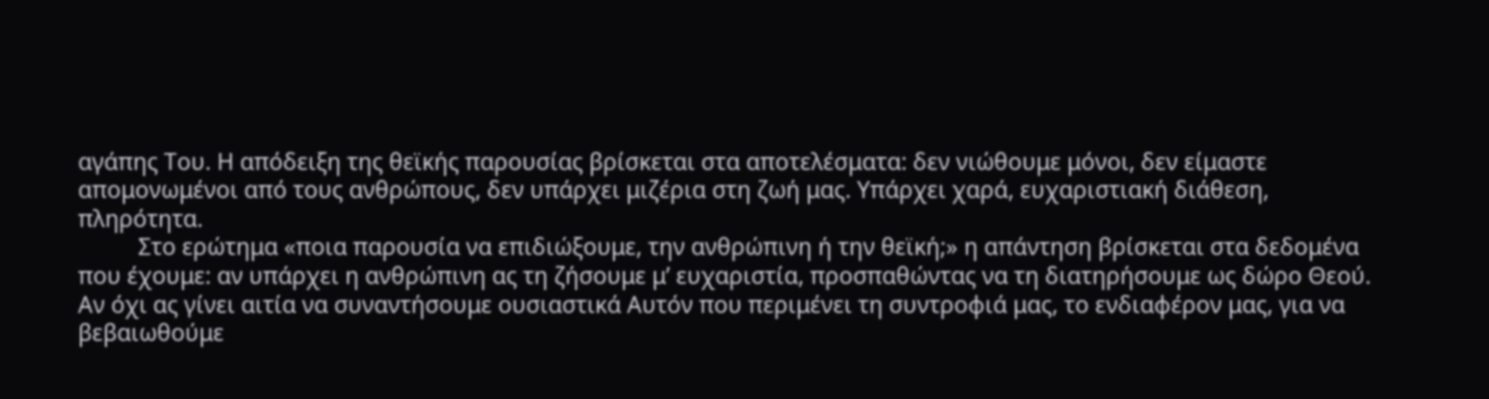αγάπης Του. Η απόδειξη της θεϊκής παρουσίας βρίσκεται στα αποτελέσματα: δεν νιώθουμε μόνοι, δεν είμαστε απομονωμένοι από τους ανθρώπους, δεν υπάρχει μιζέρια στη ζωή μας. Υπάρχει χαρά, ευχαριστιακή διάθεση, πληρότητα.
          Στο ερώτημα «ποια παρουσία να επιδιώξουμε, την ανθρώπινη ή την θεϊκή;» η απάντηση βρίσκεται στα δεδομένα που έχουμε: αν υπάρχει η ανθρώπινη ας τη ζήσουμε μ’ ευχαριστία, προσπαθώντας να τη διατηρήσουμε ως δώρο Θεού. Αν όχι ας γίνει αιτία να συναντήσουμε ουσιαστικά Αυτόν που περιμένει τη συντροφιά μας, το ενδιαφέρον μας, για να βεβαιωθούμε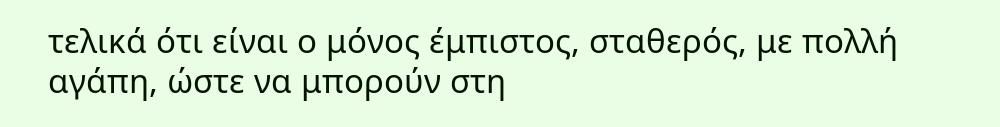τελικά ότι είναι ο μόνος έμπιστος, σταθερός, με πολλή αγάπη, ώστε να μπορούν στη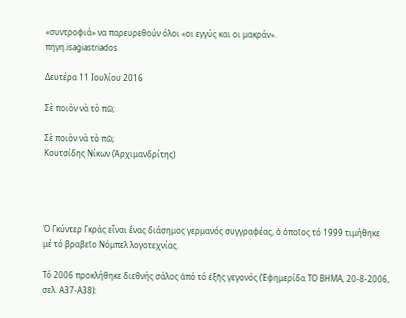«συντροφιά» να παρευρεθούν όλοι «οι εγγύς και οι μακράν».
πηγη.isagiastriados

Δευτέρα 11 Ιουλίου 2016

Σὲ ποιὸν νὰ τὸ πῶ;

Σὲ ποιὸν νὰ τὸ πῶ;
Κουτσίδης Νίκων (Ἀρχιμανδρίτης)




Ὁ Γκύντερ Γκράς εἶναι ἕνας διάσημος γερμανός συγγραφέας, ὁ ὁποῖος τό 1999 τιμήθηκε μέ τό βραβεῖο Νόμπελ λογοτεχνίας.

Τό 2006 προκλήθηκε διεθνής σάλος ἀπό τό ἑξῆς γεγονός (Ἐφημερίδα ΤΟ ΒΗΜΑ, 20-8-2006, σελ. Α37-Α38):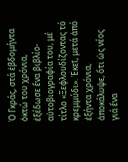Ὁ Γκράς, στά ἑβδομήντα ὀκτώ του χρόνια, ἐξέδωσε ἕνα βιβλίο-αὐτοβιογραφία του, μέ τίτλο «Ξεφλουδίζοντας τό κρεμμύδι». Ἐκεῖ, μετά ἀπό ἐξήντα χρόνια, ἀποκάλυψε, ὅτι ὡς νέος γιά ἕνα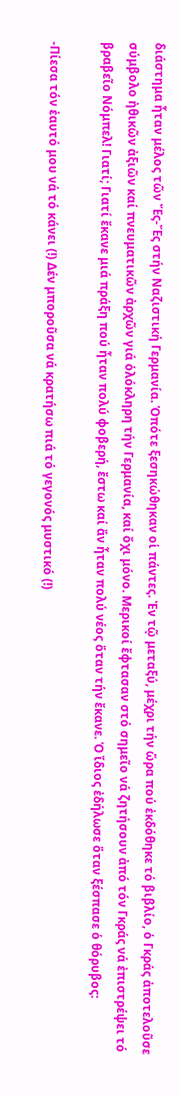διάστημα ἦταν μέλος τῶν Ἔς-Ἔς στήν Ναζιστική Γερμανία. Ὁπότε ξεσηκώθηκαν οἱ πάντες. Ἐν τῷ μεταξύ, μέχρι τήν ὥρα πού ἐκδόθηκε τό βιβλίο, ὁ Γκράς ἀποτελοῦσε σύμβολο ἠθικῶν ἀξιῶν καί πνευματικῶν ἀρχῶν γιά ὁλόκληρη τήν Γερμανία, καί ὄχι μόνο. Μερικοί ἔφτασαν στό σημεῖο νά ζητήσουν ἀπό τόν Γκράς νά ἐπιστρέψει τό βραβεῖο Νόμπελ! Γιατί; Γιατί ἔκανε μιά πράξη πού ἦταν πολύ φοβερή, ἔστω καί ἄν ἦταν πολύ νέος ὅταν τήν ἔκανε. Ὁ ἴδιος ἐδήλωσε ὅταν ξέσπασε ὁ θόρυβος:

-Πίεσα τόν ἑαυτό μου νά τό κάνει (!) Δέν μποροῦσα νά κρατήσω πιά τό γεγονός μυστικό (!)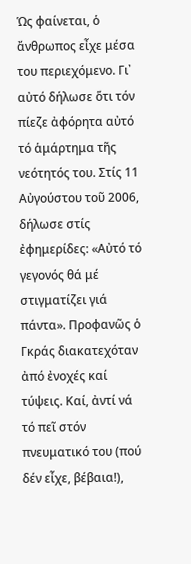Ὡς φαίνεται, ὁ ἄνθρωπος εἶχε μέσα του περιεχόμενο. Γι᾿ αὐτό δήλωσε ὅτι τόν πίεζε ἀφόρητα αὐτό τό ἁμάρτημα τῆς νεότητός του. Στίς 11 Αὐγούστου τοῦ 2006, δήλωσε στίς ἐφημερίδες: «Αὐτό τό γεγονός θά μέ στιγματίζει γιά πάντα». Προφανῶς ὁ Γκράς διακατεχόταν ἀπό ἐνοχές καί τύψεις. Καί, ἀντί νά τό πεῖ στόν πνευματικό του (πού δέν εἶχε, βέβαια!),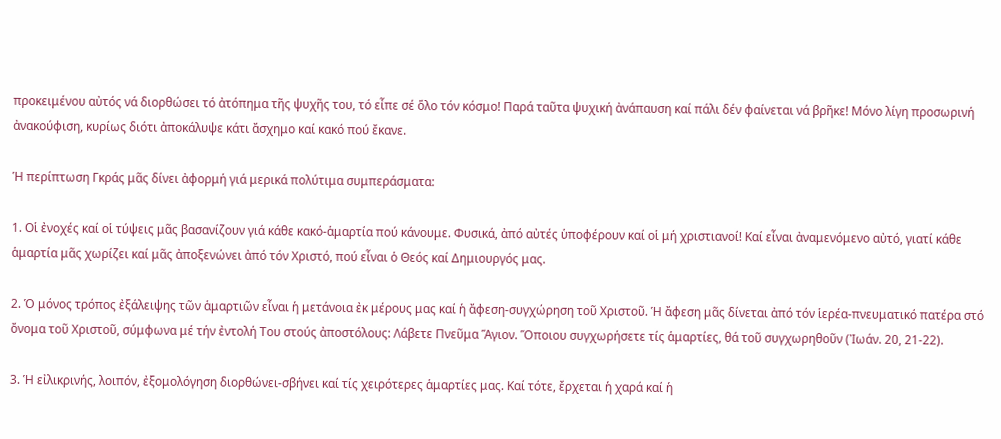προκειμένου αὐτός νά διορθώσει τό ἀτόπημα τῆς ψυχῆς του, τό εἶπε σέ ὅλο τόν κόσμο! Παρά ταῦτα ψυχική ἀνάπαυση καί πάλι δέν φαίνεται νά βρῆκε! Μόνο λίγη προσωρινή ἀνακούφιση, κυρίως διότι ἀποκάλυψε κάτι ἄσχημο καί κακό πού ἔκανε.

Ἡ περίπτωση Γκράς μᾶς δίνει ἀφορμή γιά μερικά πολύτιμα συμπεράσματα:

1. Οἱ ἐνοχές καί οἱ τύψεις μᾶς βασανίζουν γιά κάθε κακό-ἁμαρτία πού κάνουμε. Φυσικά, ἀπό αὐτές ὑποφέρουν καί οἱ μή χριστιανοί! Καί εἶναι ἀναμενόμενο αὐτό, γιατί κάθε ἁμαρτία μᾶς χωρίζει καί μᾶς ἀποξενώνει ἀπό τόν Χριστό, πού εἶναι ὁ Θεός καί Δημιουργός μας.

2. Ὁ μόνος τρόπος ἐξάλειψης τῶν ἁμαρτιῶν εἶναι ἡ μετάνοια ἐκ μέρους μας καί ἡ ἄφεση-συγχώρηση τοῦ Χριστοῦ. Ἡ ἄφεση μᾶς δίνεται ἀπό τόν ἱερέα-πνευματικό πατέρα στό ὄνομα τοῦ Χριστοῦ, σύμφωνα μέ τήν ἐντολή Του στούς ἀποστόλους: Λάβετε Πνεῦμα Ἅγιον. Ὅποιου συγχωρήσετε τίς ἁμαρτίες, θά τοῦ συγχωρηθοῦν (Ἰωάν. 20, 21-22).

3. Ἡ εἰλικρινής, λοιπόν, ἐξομολόγηση διορθώνει-σβήνει καί τίς χειρότερες ἁμαρτίες μας. Καί τότε, ἔρχεται ἡ χαρά καί ἡ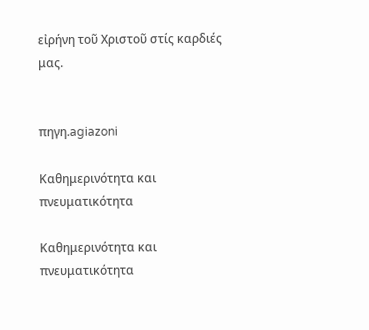εἰρήνη τοῦ Χριστοῦ στίς καρδιές μας.


πηγη.agiazoni

Καθημερινότητα και πνευματικότητα

Καθημερινότητα και πνευματικότητα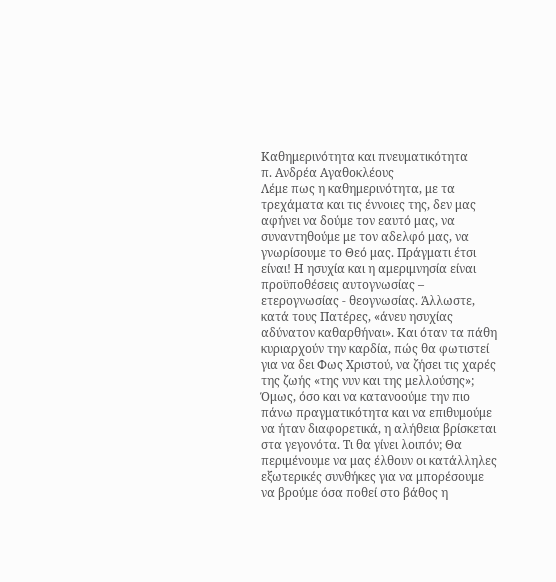Καθημερινότητα και πνευματικότητα
π. Ανδρέα Αγαθοκλέους
Λέμε πως η καθημερινότητα, με τα τρεχάματα και τις έννοιες της, δεν μας αφήνει να δούμε τον εαυτό μας, να συναντηθούμε με τον αδελφό μας, να γνωρίσουμε το Θεό μας. Πράγματι έτσι είναι! Η ησυχία και η αμεριμνησία είναι προϋποθέσεις αυτογνωσίας – ετερογνωσίας - θεογνωσίας. Άλλωστε, κατά τους Πατέρες, «άνευ ησυχίας αδύνατον καθαρθήναι». Και όταν τα πάθη κυριαρχούν την καρδία, πώς θα φωτιστεί για να δει Φως Χριστού, να ζήσει τις χαρές της ζωής «της νυν και της μελλούσης»;
Όμως, όσο και να κατανοούμε την πιο πάνω πραγματικότητα και να επιθυμούμε να ήταν διαφορετικά, η αλήθεια βρίσκεται στα γεγονότα. Τι θα γίνει λοιπόν; Θα περιμένουμε να μας έλθουν οι κατάλληλες εξωτερικές συνθήκες για να μπορέσουμε να βρούμε όσα ποθεί στο βάθος η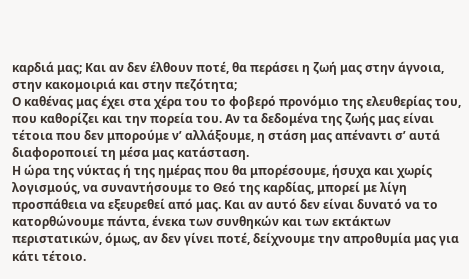καρδιά μας; Και αν δεν έλθουν ποτέ, θα περάσει η ζωή μας στην άγνοια, στην κακομοιριά και στην πεζότητα;
Ο καθένας μας έχει στα χέρα του το φοβερό προνόμιο της ελευθερίας του, που καθορίζει και την πορεία του. Αν τα δεδομένα της ζωής μας είναι τέτοια που δεν μπορούμε ν’ αλλάξουμε, η στάση μας απέναντι σ’ αυτά  διαφοροποιεί τη μέσα μας κατάσταση.
Η ώρα της νύκτας ή της ημέρας που θα μπορέσουμε, ήσυχα και χωρίς λογισμούς, να συναντήσουμε το Θεό της καρδίας, μπορεί με λίγη προσπάθεια να εξευρεθεί από μας. Και αν αυτό δεν είναι δυνατό να το κατορθώνουμε πάντα, ένεκα των συνθηκών και των εκτάκτων περιστατικών, όμως, αν δεν γίνει ποτέ, δείχνουμε την απροθυμία μας για κάτι τέτοιο.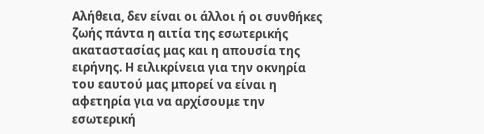Αλήθεια, δεν είναι οι άλλοι ή οι συνθήκες ζωής πάντα η αιτία της εσωτερικής ακαταστασίας μας και η απουσία της ειρήνης. Η ειλικρίνεια για την οκνηρία του εαυτού μας μπορεί να είναι η αφετηρία για να αρχίσουμε την εσωτερική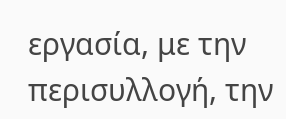εργασία, με την περισυλλογή, την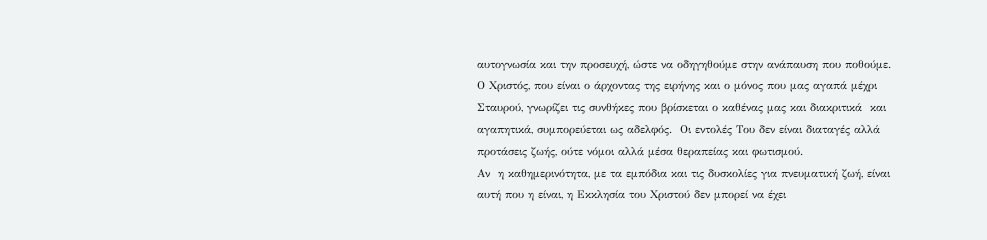αυτογνωσία και την προσευχή, ώστε να οδηγηθούμε στην ανάπαυση που ποθούμε.
Ο Χριστός, που είναι ο άρχοντας της ειρήνης και ο μόνος που μας αγαπά μέχρι Σταυρού, γνωρίζει τις συνθήκες που βρίσκεται ο καθένας μας και διακριτικά  και αγαπητικά, συμπορεύεται ως αδελφός.  Οι εντολές Του δεν είναι διαταγές αλλά προτάσεις ζωής, ούτε νόμοι αλλά μέσα θεραπείας και φωτισμού.
Αν  η καθημερινότητα, με τα εμπόδια και τις δυσκολίες για πνευματική ζωή, είναι αυτή που η είναι, η Εκκλησία του Χριστού δεν μπορεί να έχει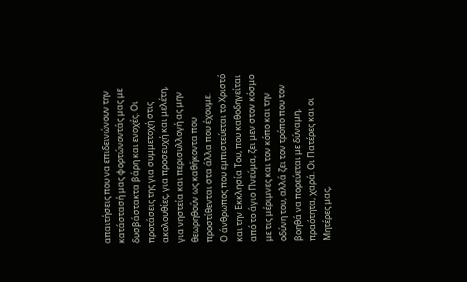απαιτήσεις που να επιδεινώνουν την κατάστασή μας φορτώνοντάς μας με δυσβάστακτα βάρη και ενοχές. Οι προτάσεις της για συμμετοχή στις ακολουθίες, για προσευχή και μελέτη, για νηστεία και περισυλλογή ας μην θεωρηθούν ως καθήκοντα που προστίθενται στα άλλα που έχουμε.
Ο άνθρωπος που εμπιστεύεται το Χριστό και την Εκκλησία Του, που καθοδηγείται από το άγιο Πνεύμα, ζει μεν στον κόσμο με τις μέριμνες και τον κόπο και την οδύνη του, αλλά ζει τον τρόπο που τον βοηθά να πορεύεται με δύναμη, πραότητα, χαρά. Οι Πατέρες και οι Μητέρες μας,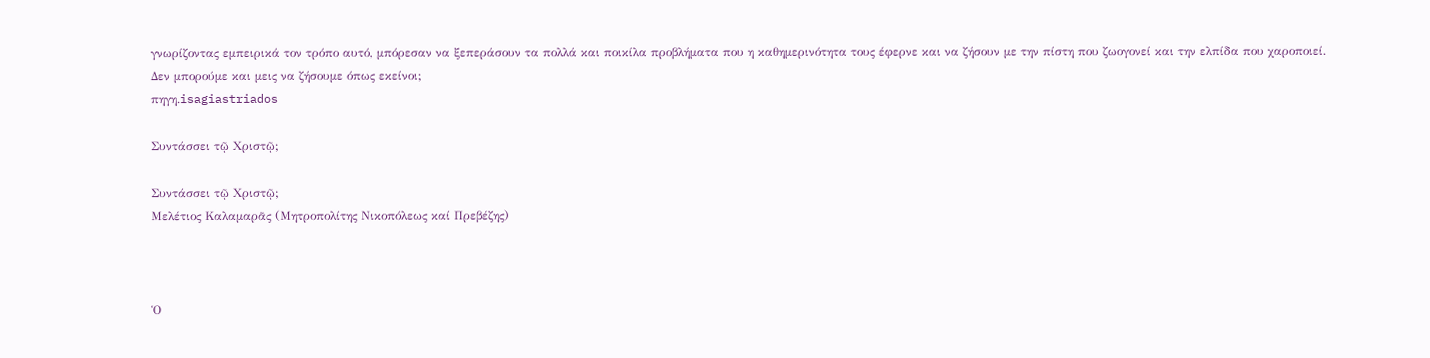γνωρίζοντας εμπειρικά τον τρόπο αυτό, μπόρεσαν να ξεπεράσουν τα πολλά και ποικίλα προβλήματα που η καθημερινότητα τους έφερνε και να ζήσουν με την πίστη που ζωογονεί και την ελπίδα που χαροποιεί. Δεν μπορούμε και μεις να ζήσουμε όπως εκείνοι;
πηγη.isagiastriados

Συντάσσει τῷ Χριστῷ;

Συντάσσει τῷ Χριστῷ;
Μελέτιος Καλαμαρᾶς (Μητροπολίτης Νικοπόλεως καί Πρεβέζης)



Ὁ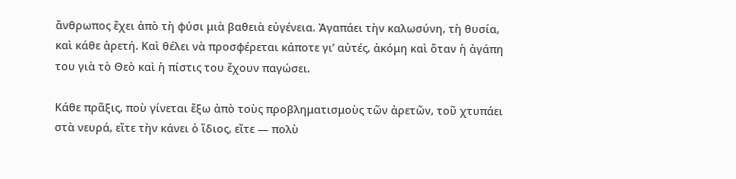ἄνθρωπος ἔχει ἀπὸ τὴ φύσι μιὰ βαθειὰ εὐγένεια. Ἀγαπάει τὴν καλωσύνη, τὴ θυσία, καὶ κάθε ἀρετή. Καὶ θέλει νὰ προσφέρεται κάποτε γι’ αὐτές, ἀκόμη καὶ ὅταν ἡ ἀγάπη του γιὰ τὸ Θεὸ καὶ ἡ πίστις του ἔχουν παγώσει.

Κάθε πρᾶξις, ποὺ γίνεται ἔξω ἀπὸ τοὺς προβληματισμοὺς τῶν ἀρετῶν, τοῦ χτυπάει στὰ νευρά, εἴτε τὴν κάνει ὁ ἴδιος, εἴτε — πολὺ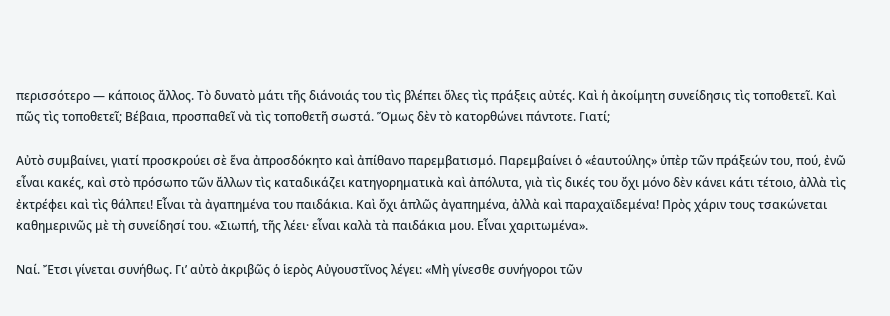περισσότερο — κάποιος ἄλλος. Τὸ δυνατὸ μάτι τῆς διάνοιάς του τὶς βλέπει ὅλες τὶς πράξεις αὐτές. Καὶ ἡ ἀκοίμητη συνείδησις τὶς τοποθετεῖ. Καὶ πῶς τὶς τοποθετεῖ; Βέβαια, προσπαθεῖ νὰ τὶς τοποθετῆ σωστά. Ὅμως δὲν τὸ κατορθώνει πάντοτε. Γιατί;

Αὐτὸ συμβαίνει, γιατί προσκρούει σὲ ἕνα ἀπροσδόκητο καὶ ἀπίθανο παρεμβατισμό. Παρεμβαίνει ὁ «ἑαυτούλης» ὑπὲρ τῶν πράξεών του, πού, ἐνῶ εἶναι κακές, καὶ στὸ πρόσωπο τῶν ἄλλων τὶς καταδικάζει κατηγορηματικὰ καὶ ἀπόλυτα, γιὰ τὶς δικές του ὄχι μόνο δὲν κάνει κάτι τέτοιο, ἀλλὰ τὶς ἐκτρέφει καὶ τὶς θάλπει! Εἶναι τὰ ἀγαπημένα του παιδάκια. Καὶ ὄχι ἁπλῶς ἀγαπημένα, ἀλλὰ καὶ παραχαϊδεμένα! Πρὸς χάριν τους τσακώνεται καθημερινῶς μὲ τὴ συνείδησί του. «Σιωπή, τῆς λέει· εἶναι καλὰ τὰ παιδάκια μου. Εἶναι χαριτωμένα».

Ναί. Ἔτσι γίνεται συνήθως. Γι’ αὐτὸ ἀκριβῶς ὁ ἱερὸς Αὐγουστῖνος λέγει: «Μὴ γίνεσθε συνήγοροι τῶν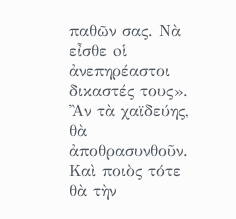παθῶν σας. Νὰ εἶσθε oἱ ἀνεπηρέαστοι δικαστές τους». Ἂν τὰ χαϊδεύης, θὰ ἀποθρασυνθοῦν. Καὶ ποιὸς τότε θὰ τὴν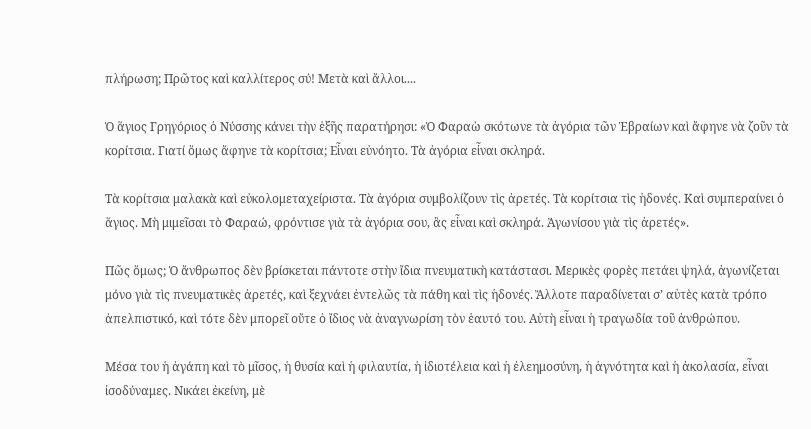πλήρωση; Πρῶτος καὶ καλλίτερος σύ! Μετὰ καὶ ἄλλοι....

Ὁ ἅγιος Γρηγόριος ὁ Νύσσης κάνει τὴν ἑξῆς παρατήρησι: «Ὁ Φαραὼ σκότωνε τὰ ἀγόρια τῶν Ἑβραίων καὶ ἄφηνε νὰ ζοῦν τὰ κορίτσια. Γιατί ὅμως ἄφηνε τὰ κορίτσια; Εἶναι εὐνόητο. Τὰ ἀγόρια εἶναι σκληρά.

Τὰ κορίτσια μαλακὰ καὶ εὐκολομεταχείριστα. Τὰ ἀγόρια συμβολίζουν τὶς ἀρετές. Τὰ κορίτσια τὶς ἡδονές. Καὶ συμπεραίνει ὁ ἅγιος. Μὴ μιμεῖσαι τὸ Φαραώ, φρόντισε γιὰ τὰ ἀγόρια σου, ἂς εἶναι καὶ σκληρά. Ἀγωνίσου γιὰ τὶς ἀρετές».

Πῶς ὅμως; Ὁ ἄνθρωπος δὲν βρίσκεται πάντοτε στὴν ἴδια πνευματικὴ κατάστασι. Μερικὲς φορὲς πετάει ψηλά, ἀγωνίζεται μόνο γιὰ τὶς πνευματικὲς ἀρετές, καὶ ξεχνάει ἐντελῶς τὰ πάθη καὶ τὶς ἡδονές. Ἄλλοτε παραδίνεται σ’ αὐτὲς κατὰ τρόπο ἀπελπιστικό, καὶ τότε δὲν μπορεῖ οὔτε ὁ ἴδιος νὰ ἀναγνωρίση τὸν ἑαυτό του. Αὐτὴ εἶναι ἡ τραγωδία τοῦ ἀνθρώπου.

Μέσα του ἡ ἀγάπη καὶ τὸ μῖσος, ἡ θυσία καὶ ἡ φιλαυτία, ἡ ἰδιοτέλεια καὶ ἡ ἐλεημοσύνη, ἡ ἁγνότητα καὶ ἡ ἀκολασία, εἶναι ἰσοδύναμες. Νικάει ἐκείνη, μὲ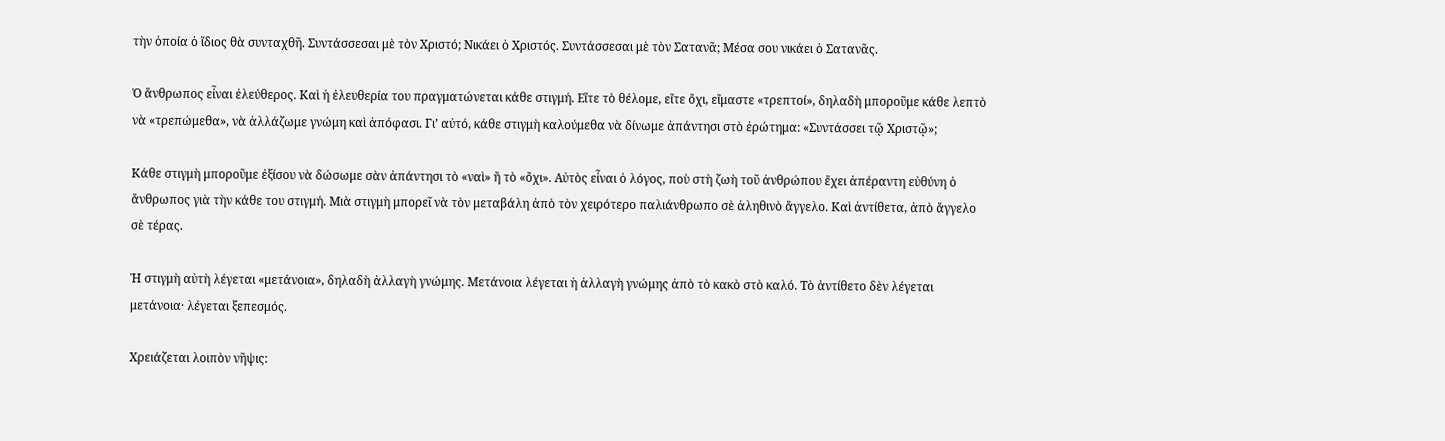τὴν ὁποία ὁ ἴδιος θὰ συνταχθῆ. Συντάσσεσαι μὲ τὸν Χριστό; Νικάει ὁ Χριστός. Συντάσσεσαι μὲ τὸν Σατανᾶ; Μέσα σου νικάει ὁ Σατανᾶς.

Ὁ ἄνθρωπος εἶναι ἐλεύθερος. Καὶ ἡ ἐλευθερία του πραγματώνεται κάθε στιγμή. Εἴτε τὸ θέλομε, εἴτε ὄχι, εἴμαστε «τρεπτοί», δηλαδὴ μποροῦμε κάθε λεπτὸ νὰ «τρεπώμεθα», νὰ ἀλλάζωμε γνώμη καὶ ἀπόφασι. Γι’ αὐτό, κάθε στιγμὴ καλούμεθα νὰ δίνωμε ἀπάντησι στὸ ἐρώτημα: «Συντάσσει τῷ Χριστῷ»;

Κάθε στιγμὴ μποροῦμε ἐξίσου νὰ δώσωμε σὰν ἀπάντησι τὸ «ναὶ» ἤ τὸ «ὄχι». Αὐτὸς εἶναι ὁ λόγος, ποὺ στὴ ζωὴ τοῦ ἀνθρώπου ἔχει ἀπέραντη εὐθύνη ὁ ἄνθρωπος γιὰ τὴν κάθε του στιγμή. Μιὰ στιγμὴ μπορεῖ νὰ τὸν μεταβάλη ἀπὸ τὸν χειρότερο παλιάνθρωπο σὲ ἀληθινὸ ἄγγελο. Καὶ ἀντίθετα, ἀπὸ ἄγγελο σὲ τέρας.

Ἡ στιγμὴ αὐτὴ λέγεται «μετάνοια», δηλαδὴ ἀλλαγὴ γνώμης. Μετάνοια λέγεται ἡ ἀλλαγὴ γνώμης ἀπὸ τὸ κακὸ στὸ καλό. Τὸ ἀντίθετο δὲν λέγεται μετάνοια· λέγεται ξεπεσμός.

Χρειάζεται λοιπὸν νῆψις: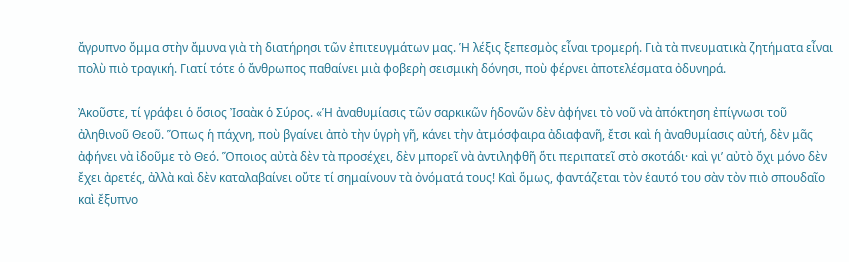ἄγρυπνο ὄμμα στὴν ἄμυνα γιὰ τὴ διατήρησι τῶν ἐπιτευγμάτων μας. Ἡ λέξις ξεπεσμὸς εἶναι τρομερή. Γιὰ τὰ πνευματικὰ ζητήματα εἶναι πολὺ πιὸ τραγική. Γιατί τότε ὁ ἄνθρωπος παθαίνει μιὰ φοβερὴ σεισμικὴ δόνησι, ποὺ φέρνει ἀποτελέσματα ὀδυνηρά.

Ἀκοῦστε, τί γράφει ὁ ὅσιος Ἰσαὰκ ὁ Σύρος. «Ἡ ἀναθυμίασις τῶν σαρκικῶν ἡδονῶν δὲν ἀφήνει τὸ νοῦ νὰ ἀπόκτηση ἐπίγνωσι τοῦ ἀληθινοῦ Θεοῦ. Ὅπως ἡ πάχνη, ποὺ βγαίνει ἀπὸ τὴν ὑγρὴ γῆ, κάνει τὴν ἀτμόσφαιρα ἀδιαφανῆ, ἔτσι καὶ ἡ ἀναθυμίασις αὐτή, δὲν μᾶς ἀφήνει νὰ ἰδοῦμε τὸ Θεό. Ὅποιος αὐτὰ δὲν τὰ προσέχει, δὲν μπορεῖ νὰ ἀντιληφθῆ ὅτι περιπατεῖ στὸ σκοτάδι· καὶ γι’ αὐτὸ ὄχι μόνο δὲν ἔχει ἀρετές, ἀλλὰ καὶ δὲν καταλαβαίνει οὔτε τί σημαίνουν τὰ ὀνόματά τους! Καὶ ὅμως, φαντάζεται τὸν ἑαυτό του σὰν τὸν πιὸ σπουδαῖο καὶ ἔξυπνο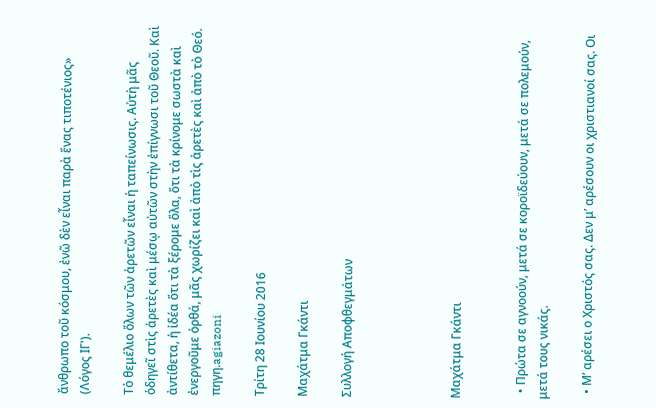ἄνθρωπο τοῦ κόσμου, ἐνῶ δὲν εἶναι παρὰ ἕνας τιποτένιος» (Λόγος ΙΓ').

Τὸ θεμέλιο ὅλων τῶν ἀρετῶν εἶναι ἡ ταπείνωσις. Αὐτὴ μᾶς ὁδηγεῖ στὶς ἀρετὲς καὶ μέσῳ αὐτῶν στὴν ἐπίγνωσι τοῦ Θεοῦ. Καὶ ἀντίθετα, ἡ ἰδέα ὅτι τὰ ξέρομε ὅλα, ὅτι τὰ κρίνομε σωστὰ καὶ ἐνεργοῦμε ὀρθά, μᾶς χωρίζει καὶ ἀπὸ τὶς ἀρετὲς καὶ ἀπὸ τὸ Θεό.
πηγη.agiazoni

Τρίτη 28 Ιουνίου 2016

Μαχάτμα Γκάντι

Συλλογή Αποφθεγμάτων




Μαχάτμα Γκάντι


  • Πρώτα σε αγνοούν, μετά σε κοροϊδεύουν, μετά σε πολεμούν, μετά τους νικάς.

  • Μ’ αρέσει ο Χριστός σας. Δεν μ’ αρέσουν οι χριστιανοί σας. Οι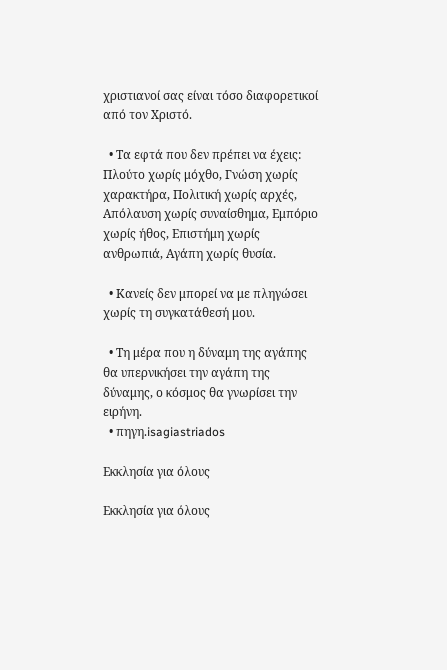χριστιανοί σας είναι τόσο διαφορετικοί από τον Χριστό.

  • Τα εφτά που δεν πρέπει να έχεις: Πλούτο χωρίς μόχθο, Γνώση χωρίς χαρακτήρα, Πολιτική χωρίς αρχές, Απόλαυση χωρίς συναίσθημα, Εμπόριο χωρίς ήθος, Επιστήμη χωρίς ανθρωπιά, Αγάπη χωρίς θυσία.

  • Κανείς δεν μπορεί να με πληγώσει χωρίς τη συγκατάθεσή μου.

  • Τη μέρα που η δύναμη της αγάπης θα υπερνικήσει την αγάπη της δύναμης, ο κόσμος θα γνωρίσει την ειρήνη.
  • πηγη.isagiastriados

Εκκλησία για όλους

Εκκλησία για όλους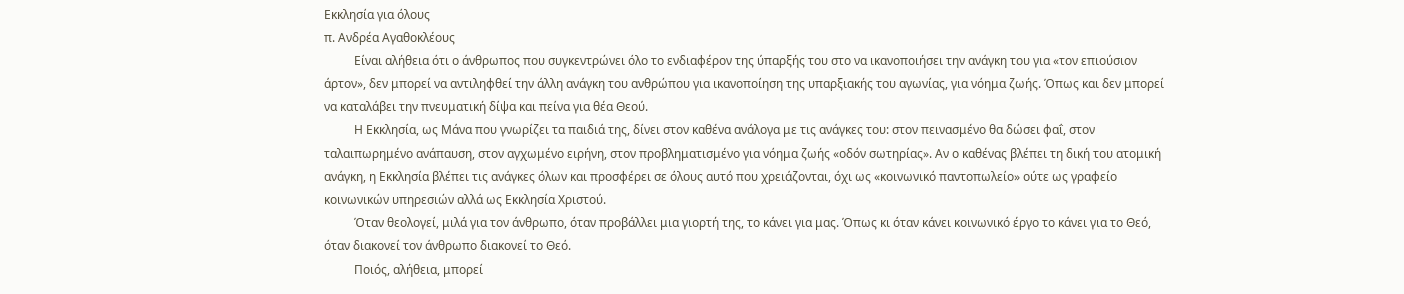Εκκλησία για όλους
π. Ανδρέα Αγαθοκλέους
          Είναι αλήθεια ότι ο άνθρωπος που συγκεντρώνει όλο το ενδιαφέρον της ύπαρξής του στο να ικανοποιήσει την ανάγκη του για «τον επιούσιον άρτον», δεν μπορεί να αντιληφθεί την άλλη ανάγκη του ανθρώπου για ικανοποίηση της υπαρξιακής του αγωνίας, για νόημα ζωής. Όπως και δεν μπορεί να καταλάβει την πνευματική δίψα και πείνα για θέα Θεού.
          Η Εκκλησία, ως Μάνα που γνωρίζει τα παιδιά της, δίνει στον καθένα ανάλογα με τις ανάγκες του: στον πεινασμένο θα δώσει φαΐ, στον ταλαιπωρημένο ανάπαυση, στον αγχωμένο ειρήνη, στον προβληματισμένο για νόημα ζωής «οδόν σωτηρίας». Αν ο καθένας βλέπει τη δική του ατομική ανάγκη, η Εκκλησία βλέπει τις ανάγκες όλων και προσφέρει σε όλους αυτό που χρειάζονται, όχι ως «κοινωνικό παντοπωλείο» ούτε ως γραφείο κοινωνικών υπηρεσιών αλλά ως Εκκλησία Χριστού.
          Όταν θεολογεί, μιλά για τον άνθρωπο, όταν προβάλλει μια γιορτή της, το κάνει για μας. Όπως κι όταν κάνει κοινωνικό έργο το κάνει για το Θεό, όταν διακονεί τον άνθρωπο διακονεί το Θεό.
          Ποιός, αλήθεια, μπορεί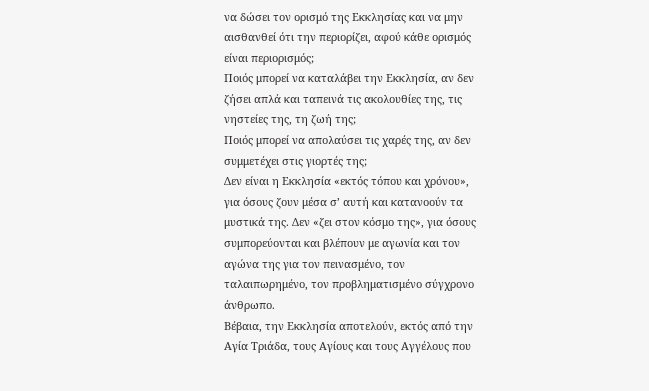να δώσει τον ορισμό της Εκκλησίας και να μην αισθανθεί ότι την περιορίζει, αφού κάθε ορισμός είναι περιορισμός;
Ποιός μπορεί να καταλάβει την Εκκλησία, αν δεν ζήσει απλά και ταπεινά τις ακολουθίες της, τις νηστείες της, τη ζωή της;
Ποιός μπορεί να απολαύσει τις χαρές της, αν δεν συμμετέχει στις γιορτές της;
Δεν είναι η Εκκλησία «εκτός τόπου και χρόνου», για όσους ζουν μέσα σ’ αυτή και κατανοούν τα μυστικά της. Δεν «ζει στον κόσμο της», για όσους συμπορεύονται και βλέπουν με αγωνία και τον αγώνα της για τον πεινασμένο, τον ταλαιπωρημένο, τον προβληματισμένο σύγχρονο άνθρωπο.
Βέβαια, την Εκκλησία αποτελούν, εκτός από την Αγία Τριάδα, τους Αγίους και τους Αγγέλους που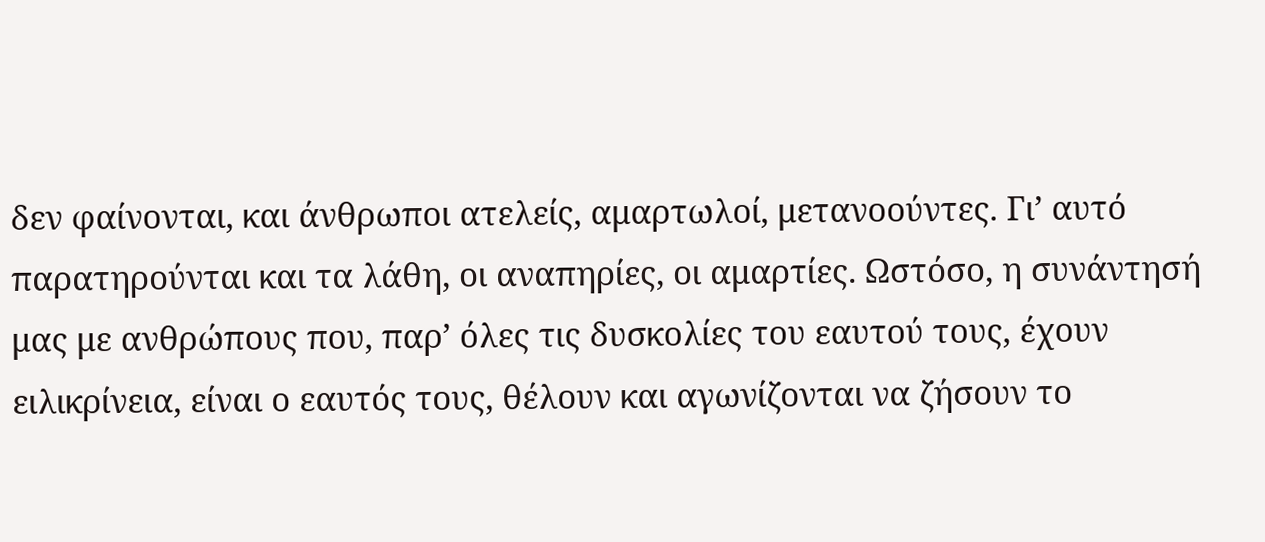δεν φαίνονται, και άνθρωποι ατελείς, αμαρτωλοί, μετανοούντες. Γι’ αυτό παρατηρούνται και τα λάθη, οι αναπηρίες, οι αμαρτίες. Ωστόσο, η συνάντησή μας με ανθρώπους που, παρ’ όλες τις δυσκολίες του εαυτού τους, έχουν ειλικρίνεια, είναι ο εαυτός τους, θέλουν και αγωνίζονται να ζήσουν το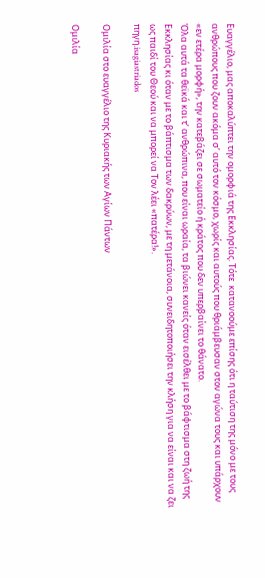Ευαγγέλιο, μας αποκαλύπτει την ομορφιά της Εκκλησίας. Τότε  κατανοούμε επίσης ότι η ταύτιση της μόνο με τους ανθρώπους που ζουν ακόμα σ’ αυτό τον κόσμο, χωρίς και αυτούς που θριάμβευσαν στον αγώνα τους και υπάρχουν «εν ετέρα μορφή», την κατεβάζει σε σωματείο ή κράτος που δεν υπερβαίνει το θάνατο.
Όλα αυτά τα θεϊκά και τ’ ανθρώπινα, που είναι ωραία, τα βιώνει κανείς όταν εισέλθει με το βάφτισμα στη ζωή της Εκκλησίας κι όταν με το βάπτισμα των δακρύων, με τη μετάνοια, συνειδητοποιήσει την κλήση για να είναι και να ζει ως παιδί του Θεού και να μπορεί να Τον λέει «πατέρα!».
πηγη.isagiastriados

Ομιλία στο ευαγγέλιο της Κυριακής των Αγίων Πάντων

Ομιλία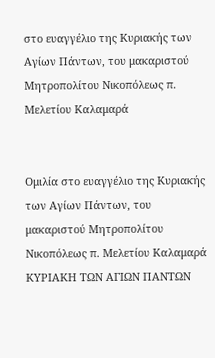στο ευαγγέλιο της Κυριακής των Αγίων Πάντων, του μακαριστού Μητροπολίτου Νικοπόλεως π. Μελετίου Καλαμαρά


Ομιλία στο ευαγγέλιο της Κυριακής των Αγίων Πάντων, του μακαριστού Μητροπολίτου Νικοπόλεως π. Μελετίου Καλαμαρά
ΚΥΡΙΑΚΗ ΤΩΝ ΑΓΙΩΝ ΠΑΝΤΩΝ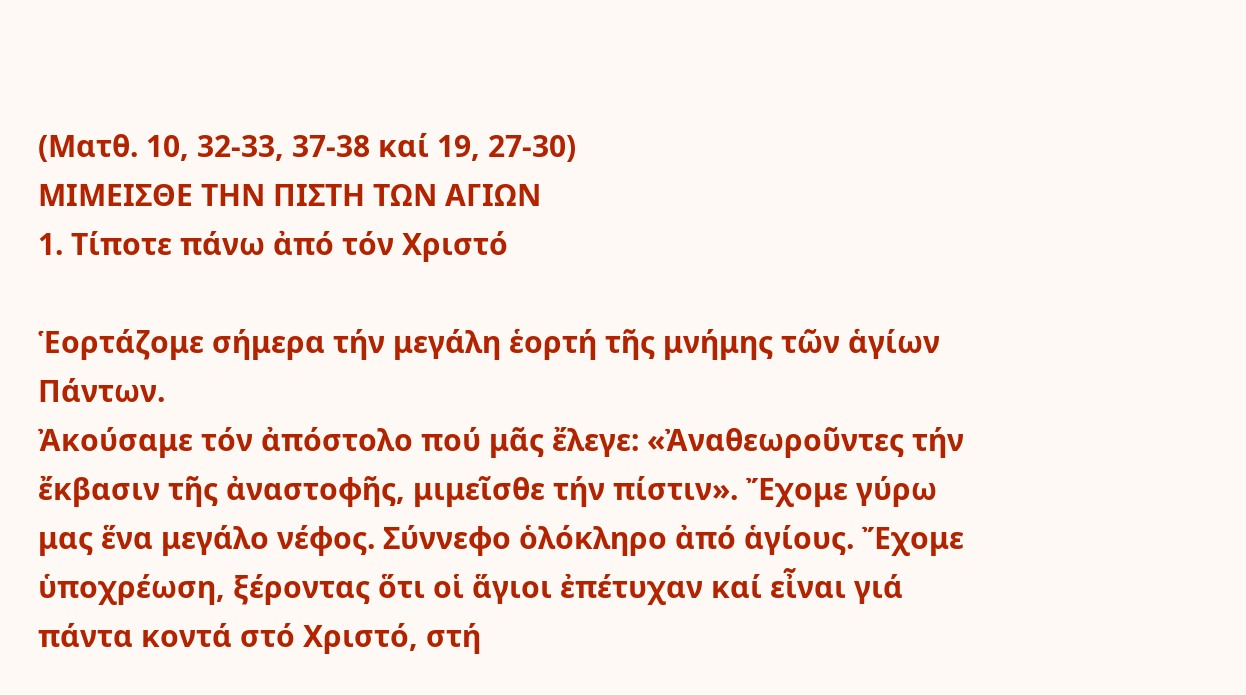(Ματθ. 10, 32-33, 37-38 καί 19, 27-30)
ΜΙΜΕΙΣΘΕ ΤΗΝ ΠΙΣΤΗ ΤΩΝ ΑΓΙΩΝ
1. Τίποτε πάνω ἀπό τόν Χριστό

Ἑορτάζομε σήμερα τήν μεγάλη ἑορτή τῆς μνήμης τῶν ἁγίων Πάντων.
Ἀκούσαμε τόν ἀπόστολο πού μᾶς ἔλεγε: «Ἀναθεωροῦντες τήν ἔκβασιν τῆς ἀναστοφῆς, μιμεῖσθε τήν πίστιν». Ἔχομε γύρω μας ἕνα μεγάλο νέφος. Σύννεφο ὁλόκληρο ἀπό ἁγίους. Ἔχομε ὑποχρέωση, ξέροντας ὅτι οἱ ἅγιοι ἐπέτυχαν καί εἶναι γιά πάντα κοντά στό Χριστό, στή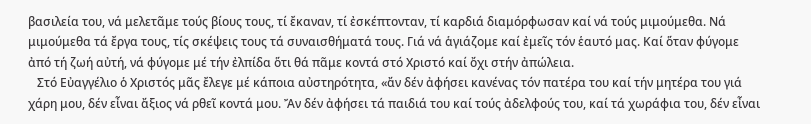βασιλεία του, νά μελετᾶμε τούς βίους τους, τί ἔκαναν, τί ἐσκέπτονταν, τί καρδιά διαμόρφωσαν καί νά τούς μιμούμεθα. Νά μιμούμεθα τά ἔργα τους, τίς σκέψεις τους τά συναισθήματά τους. Γιά νά ἁγιάζομε καί ἐμεῖς τόν ἑαυτό μας. Καί ὅταν φύγομε ἀπό τή ζωή αὐτή, νά φύγομε μέ τήν ἐλπίδα ὅτι θά πᾶμε κοντά στό Χριστό καί ὄχι στήν ἀπώλεια.
   Στό Εὐαγγέλιο ὁ Χριστός μᾶς ἔλεγε μέ κάποια αὐστηρότητα, «ἄν δέν ἀφήσει κανένας τόν πατέρα του καί τήν μητέρα του γιά χάρη μου, δέν εἶναι ἄξιος νά ρθεῖ κοντά μου. Ἄν δέν ἀφήσει τά παιδιά του καί τούς ἀδελφούς του, καί τά χωράφια του, δέν εἶναι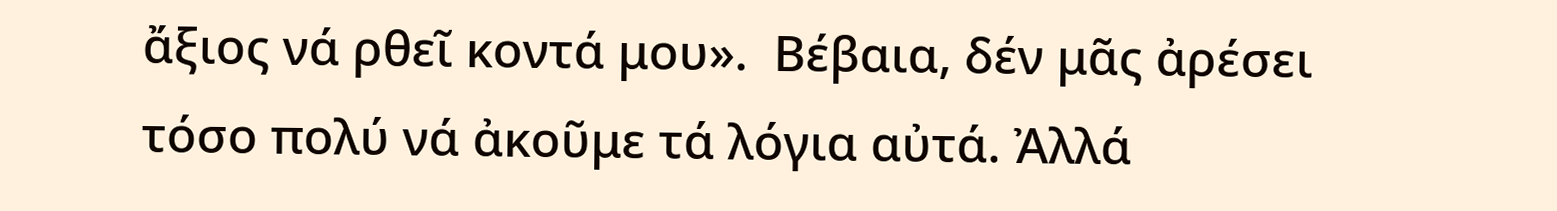ἄξιος νά ρθεῖ κοντά μου».  Βέβαια, δέν μᾶς ἀρέσει τόσο πολύ νά ἀκοῦμε τά λόγια αὐτά. Ἀλλά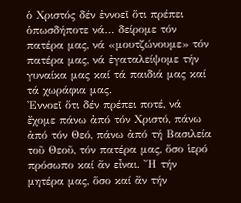ὁ Χριστός δέν ἐννοεῖ ὅτι πρέπει ὁπωσδήποτε νά… δείρομε τόν πατέρα μας, νά «μουτζώνουμε» τόν πατέρα μας, νά ἐγαταλείψομε τήν γυναίκα μας καί τά παιδιά μας καί τά χωράφια μας.
Ἐννοεῖ ὅτι δέν πρέπει ποτέ, νά ἔχομε πάνω ἀπό τόν Χριστό, πάνω ἀπό τόν Θεό, πάνω ἀπό τή Βασιλεία τοῦ Θεοῦ, τόν πατέρα μας, ὅσο ἱερό πρόσωπο καί ἄν εἶναι. Ἤ τήν μητέρα μας, ὅσο καί ἄν τήν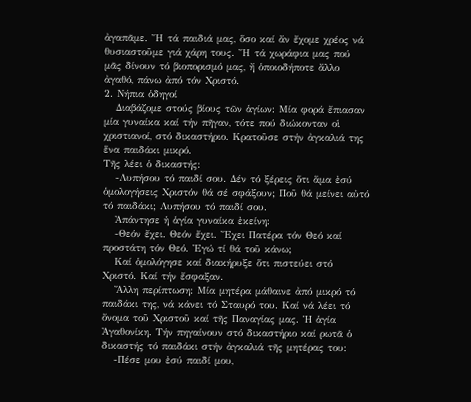ἀγαπᾶμε. Ἤ τά παιδιά μας, ὅσο καί ἄν ἔχομε χρέος νά θυσιαστοῦμε γιά χάρη τους. Ἤ τά χωράφια μας πού μᾶς δίνουν τό βιοπορισμό μας, ἤ ὁποιοδήποτε ἄλλο ἀγαθό, πάνω ἀπό τόν Χριστό.
2. Νήπια ὁδηγοί
   Διαβάζομε στούς βίους τῶν ἁγίων: Μία φορά ἔπιασαν μία γυναίκα καί τήν πῆγαν, τότε πού διώκονταν οἱ χριστιανοί, στό δικαστήριο. Κρατοῦσε στήν ἀγκαλιά της ἕνα παιδάκι μικρό.
Τῆς λέει ὁ δικαστής:
   -Λυπήσου τό παιδί σου. Δέν τό ξέρεις ὅτι ἅμα ἐσύ ὁμολογήσεις Χριστόν θά σέ σφάξουν; Ποῦ θά μείνει αὐτό τό παιδάκι; Λυπήσου τό παιδί σου.
   Ἀπάντησε ἡ ἁγία γυναίκα ἐκείνη:
   -Θεόν ἔχει. Θεόν ἔχει. Ἔχει Πατέρα τόν Θεό καί προστάτη τόν Θεό. Ἐγώ τί θά τοῦ κάνω;
   Καί ὁμολόγησε καί διακήρυξε ὅτι πιστεύει στό Χριστό. Καί τήν ἔσφαξαν.
   Ἄλλη περίπτωση: Μία μητέρα μάθαινε ἀπό μικρό τό παιδάκι της, νά κάνει τό Σταυρό του. Καί νά λέει τό ὄνομα τοῦ Χριστοῦ καί τῆς Παναγίας μας. Ἡ ἁγία Ἀγαθονίκη. Τήν πηγαίνουν στό δικαστήριο καί ρωτᾶ ὁ δικαστής τό παιδάκι στήν ἀγκαλιά τῆς μητέρας του:
   -Πέσε μου ἐσύ παιδί μου,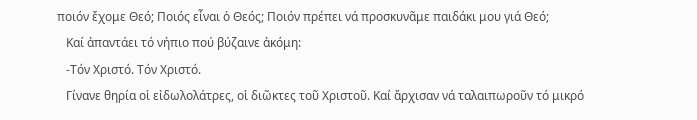ποιόν ἔχομε Θεό; Ποιός εἶναι ὁ Θεός; Ποιόν πρέπει νά προσκυνᾶμε παιδάκι μου γιά Θεό;
   Καί ἀπαντάει τό νήπιο πού βύζαινε ἀκόμη:
   -Τόν Χριστό. Τόν Χριστό.
   Γίνανε θηρία οἱ εἰδωλολάτρες, οἱ διῶκτες τοῦ Χριστοῦ. Καί ἄρχισαν νά ταλαιπωροῦν τό μικρό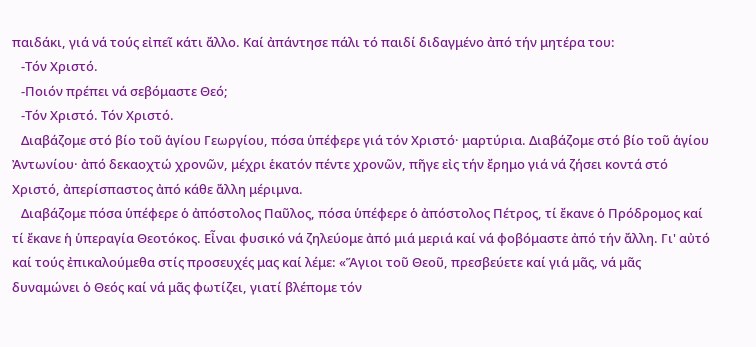παιδάκι, γιά νά τούς εἰπεῖ κάτι ἄλλο. Καί ἀπάντησε πάλι τό παιδί διδαγμένο ἀπό τήν μητέρα του:
   -Τόν Χριστό.
   -Ποιόν πρέπει νά σεβόμαστε Θεό;
   -Τόν Χριστό. Τόν Χριστό.
   Διαβάζομε στό βίο τοῦ ἁγίου Γεωργίου, πόσα ὑπέφερε γιά τόν Χριστό· μαρτύρια. Διαβάζομε στό βίο τοῦ ἁγίου Ἀντωνίου· ἀπό δεκαοχτώ χρονῶν, μέχρι ἑκατόν πέντε χρονῶν, πῆγε εἰς τήν ἔρημο γιά νά ζήσει κοντά στό Χριστό, ἀπερίσπαστος ἀπό κάθε ἄλλη μέριμνα.
   Διαβάζομε πόσα ὑπέφερε ὁ ἀπόστολος Παῦλος, πόσα ὑπέφερε ὁ ἀπόστολος Πέτρος, τί ἔκανε ὁ Πρόδρομος καί τί ἔκανε ἡ ὑπεραγία Θεοτόκος. Εἶναι φυσικό νά ζηλεύομε ἀπό μιά μεριά καί νά φοβόμαστε ἀπό τήν ἄλλη. Γι' αὐτό καί τούς ἐπικαλούμεθα στίς προσευχές μας καί λέμε: «Ἅγιοι τοῦ Θεοῦ, πρεσβεύετε καί γιά μᾶς, νά μᾶς δυναμώνει ὁ Θεός καί νά μᾶς φωτίζει, γιατί βλέπομε τόν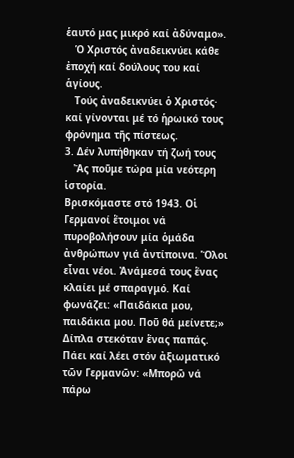ἑαυτό μας μικρό καί ἀδύναμο».
   Ὁ Χριστός ἀναδεικνύει κάθε ἐποχή καί δούλους του καί ἁγίους.
   Τούς ἀναδεικνύει ὁ Χριστός· καί γίνονται μέ τό ἡρωικό τους φρόνημα τῆς πίστεως.
3. Δέν λυπήθηκαν τή ζωή τους
   Ἄς ποῦμε τώρα μία νεότερη ἱστορία.
Βρισκόμαστε στό 1943. Οἱ Γερμανοί ἕτοιμοι νά πυροβολήσουν μία ὁμάδα ἀνθρώπων γιά ἀντίποινα. Ὅλοι εἶναι νέοι. Ἀνάμεσά τους ἕνας κλαίει μέ σπαραγμό. Καί φωνάζει: «Παιδάκια μου, παιδάκια μου. Ποῦ θά μείνετε;» Δίπλα στεκόταν ἕνας παπάς. Πάει καί λέει στόν ἀξιωματικό τῶν Γερμανῶν: «Μπορῶ νά πάρω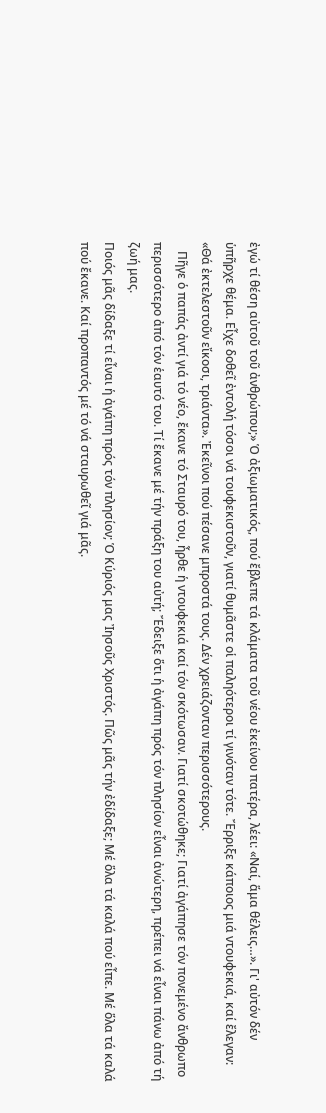ἐγώ τί θέση αὐτοῦ τοῦ ἀνθρώπου;» Ὁ ἀξιωματικός, πού ἔβλεπε τά κλάματα τοῦ νέου ἐκείνου πατέρα, λέει: «Ναί, ἅμα θέλεις…». Γι' αὐτόν δέν ὑπῆρχε θέμα. Εἶχε δοθεῖ ἐντολή τόσοι νά τουφεκιστοῦν, γιατί θυμᾶστε οἱ παληότεροι τί γινόταν τότε. Ἔρριξε κάποιος μιά ντουφεκιά, καί ἔλεγαν: «Θά ἐκτελεστοῦν εἴκοσι, τριάντα». Ἐκεῖνοι πού πέσανε μπροστά τους. Δέν χρειάζονταν περισσότερους.
   Πῆγε ὁ παπάς ἀντί γιά τό νέο, ἔκανε τό Σταυρό του, ἦρθε ἡ ντουφεκιά καί τόν σκότωσαν. Γιατί σκοτώθηκε; Γιατί ἀγάπησε τόν πονεμένο ἄνθρωπο περισσότερο ἀπό τόν ἑαυτό του. Τί ἔκανε μέ τήν πράξη του αὐτή; Ἔδειξε ὅτι ἡ ἀγάπη πρός τόν πλησίον εἶναι ἀνώτερη, πρέπει νά εἶναι πάνω ἀπό τή ζωή μας.
Ποιός μᾶς δίδαξε τί εἶναι ἡ ἀγάπη πρός τόν πλησίον; Ὁ Κύριός μας Ἰησοῦς Χριστός. Πῶς μᾶς τήν ἐδίδαξε; Μέ ὅλα τά καλά πού εἶπε. Μέ ὅλα τά καλά πού ἔκανε. Καί προπαντός μέ τό νά σταυρωθεῖ γιά μᾶς.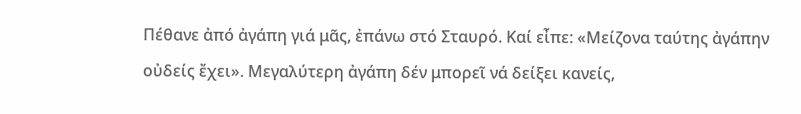Πέθανε ἀπό ἀγάπη γιά μᾶς, ἐπάνω στό Σταυρό. Καί εἶπε: «Μείζονα ταύτης ἀγάπην οὐδείς ἔχει». Μεγαλύτερη ἀγάπη δέν μπορεῖ νά δείξει κανείς,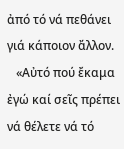ἀπό τό νά πεθάνει γιά κάποιον ἄλλον.
   «Αὐτό πού ἔκαμα ἐγώ καί σεῖς πρέπει νά θέλετε νά τό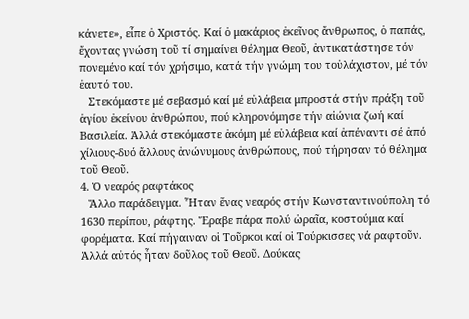κάνετε», εἶπε ὁ Χριστός. Καί ὁ μακάριος ἐκεῖνος ἄνθρωπος, ὁ παπάς, ἔχοντας γνώση τοῦ τί σημαίνει θέλημα Θεοῦ, ἀντικατάστησε τόν πονεμένο καί τόν χρήσιμο, κατά τήν γνώμη του τοὐλάχιστον, μέ τόν ἑαυτό του.
   Στεκόμαστε μέ σεβασμό καί μέ εὐλάβεια μπροστά στήν πράξη τοῦ ἁγίου ἐκείνου ἀνθρώπου, πού κληρονόμησε τήν αἰώνια ζωή καί Βασιλεία. Ἀλλά στεκόμαστε ἀκόμη μέ εὐλάβεια καί ἀπέναντι σέ ἀπό χίλιους-δυό ἄλλους ἀνώνυμους ἀνθρώπους, πού τήρησαν τό θέλημα τοῦ Θεοῦ.
4. Ὁ νεαρός ραφτάκος
   Ἄλλο παράδειγμα. Ἦταν ἕνας νεαρός στήν Κωνσταντινούπολη τό 1630 περίπου, ράφτης. Ἔραβε πάρα πολύ ὡραῖα, κοστούμια καί φορέματα. Καί πήγαιναν οἱ Τοῦρκοι καί οἱ Τούρκισσες νά ραφτοῦν. Ἀλλά αὐτός ἦταν δοῦλος τοῦ Θεοῦ. Δούκας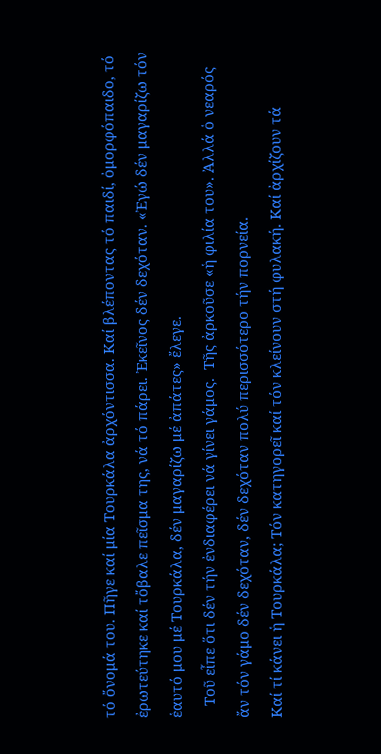τό ὄνομά του. Πῆγε καί μία Τουρκάλα ἀρχόντισσα. Καί βλέποντας τό παιδί, ὀμορφόπαιδο, τό ἐρωτεύτηκε καί τὄβαλε πεῖσμα της, νά τό πάρει. Ἐκεῖνος δέν δεχόταν. «Ἐγώ δέν μαγαρίζω τόν ἑαυτό μου μέ Τουρκάλα, δέν μαγαρίζω μέ ἀπάτες» ἔλεγε.
   Τοῦ εἶπε ὅτι δέν τήν ἐνδιαφέρει νά γίνει γάμος.  Τῆς ἀρκοῦσε «ἡ φιλία του». Ἀλλά ὁ νεαρός ἄν τόν γάμο δέν δεχόταν, δέν δεχόταν πολύ περισσότερο τήν πορνεία.
Καί τί κάνει ἡ Τουρκάλα; Τόν κατηγορεῖ καί τόν κλείνουν στή φυλακή. Καί ἀρχίζουν τά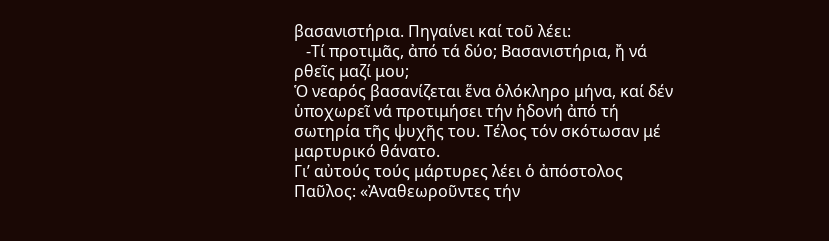βασανιστήρια. Πηγαίνει καί τοῦ λέει:
   -Τί προτιμᾶς, ἀπό τά δύο; Βασανιστήρια, ἤ νά ρθεῖς μαζί μου;
Ὁ νεαρός βασανίζεται ἕνα ὁλόκληρο μήνα, καί δέν ὑποχωρεῖ νά προτιμήσει τήν ἡδονή ἀπό τή σωτηρία τῆς ψυχῆς του. Τέλος τόν σκότωσαν μέ μαρτυρικό θάνατο.
Γι’ αὐτούς τούς μάρτυρες λέει ὁ ἀπόστολος Παῦλος: «Ἀναθεωροῦντες τήν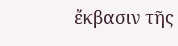ἔκβασιν τῆς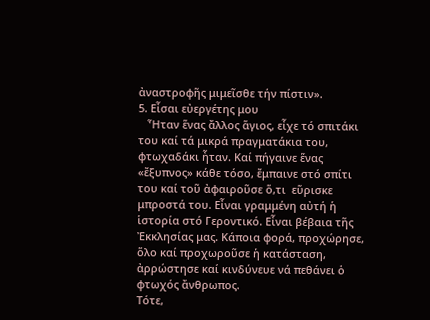ἀναστροφῆς μιμεῖσθε τήν πίστιν».
5. Εἶσαι εὐεργέτης μου
   Ἦταν ἕνας ἄλλος ἅγιος, εἶχε τό σπιτάκι του καί τά μικρά πραγματάκια του, φτωχαδάκι ἦταν. Καί πήγαινε ἕνας «ἔξυπνος» κάθε τόσο, ἔμπαινε στό σπίτι του καί τοῦ ἀφαιροῦσε ὅ,τι  εὕρισκε μπροστά του. Εἶναι γραμμένη αὐτή ἡ ἱστορία στό Γεροντικό. Εἶναι βέβαια τῆς Ἐκκλησίας μας. Κάποια φορά, προχώρησε, ὅλο καί προχωροῦσε ἡ κατάσταση, ἀρρώστησε καί κινδύνευε νά πεθάνει ὁ φτωχός ἄνθρωπος.
Τότε,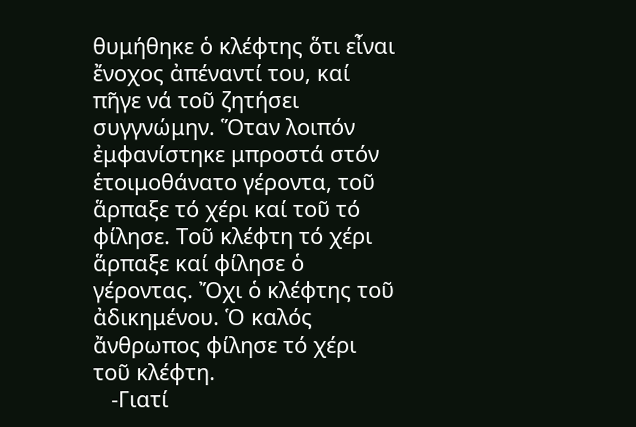θυμήθηκε ὁ κλέφτης ὅτι εἶναι ἔνοχος ἀπέναντί του, καί πῆγε νά τοῦ ζητήσει συγγνώμην. Ὅταν λοιπόν ἐμφανίστηκε μπροστά στόν ἑτοιμοθάνατο γέροντα, τοῦ ἅρπαξε τό χέρι καί τοῦ τό φίλησε. Τοῦ κλέφτη τό χέρι ἅρπαξε καί φίλησε ὁ γέροντας. Ὄχι ὁ κλέφτης τοῦ ἀδικημένου. Ὁ καλός ἄνθρωπος φίλησε τό χέρι τοῦ κλέφτη.
   -Γιατί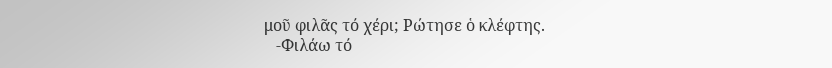μοῦ φιλᾶς τό χέρι; Ρώτησε ὁ κλέφτης.
   -Φιλάω τό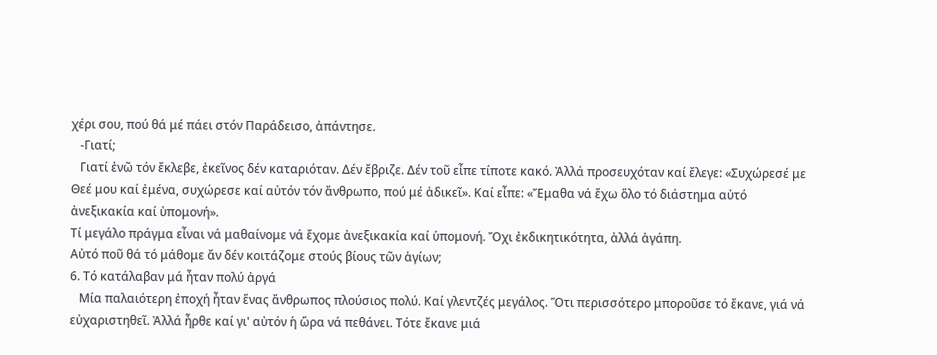χέρι σου, πού θά μέ πάει στόν Παράδεισο, ἀπάντησε.
   -Γιατί;
   Γιατί ἐνῶ τόν ἔκλεβε, ἐκεῖνος δέν καταριόταν. Δέν ἔβριζε. Δέν τοῦ εἶπε τίποτε κακό. Ἀλλά προσευχόταν καί ἔλεγε: «Συχώρεσέ με Θεέ μου καί ἐμένα, συχώρεσε καί αὐτόν τόν ἄνθρωπο, πού μέ ἀδικεῖ». Καί εἶπε: «Ἔμαθα νά ἔχω ὅλο τό διάστημα αὐτό ἀνεξικακία καί ὑπομονή».
Τί μεγάλο πράγμα εἶναι νά μαθαίνομε νά ἔχομε ἀνεξικακία καί ὑπομονή. Ὄχι ἐκδικητικότητα, ἀλλά ἀγάπη.
Αὐτό ποῦ θά τό μάθομε ἄν δέν κοιτάζομε στούς βίους τῶν ἁγίων;
6. Τό κατάλαβαν μά ἦταν πολύ ἀργά
   Μία παλαιότερη ἐποχή ἦταν ἕνας ἄνθρωπος πλούσιος πολύ. Καί γλεντζές μεγάλος. Ὅτι περισσότερο μποροῦσε τό ἔκανε, γιά νά εὐχαριστηθεῖ. Ἀλλά ἦρθε καί γι' αὐτόν ἡ ὥρα νά πεθάνει. Τότε ἔκανε μιά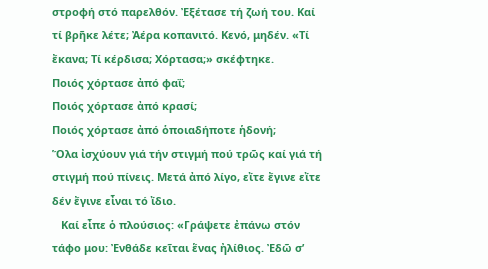στροφή στό παρελθόν. Ἐξέτασε τή ζωή του. Καί τί βρῆκε λέτε; Ἀέρα κοπανιτό. Κενό, μηδέν. «Τί ἔκανα; Τί κέρδισα; Χόρτασα;» σκέφτηκε.
Ποιός χόρτασε ἀπό φαΐ;
Ποιός χόρτασε ἀπό κρασί;
Ποιός χόρτασε ἀπό ὁποιαδήποτε ἡδονή;
Ὅλα ἰσχύουν γιά τήν στιγμή πού τρῶς καί γιά τή στιγμή πού πίνεις. Μετά ἀπό λίγο, εἴτε ἔγινε εἴτε δέν ἔγινε εἶναι τό ἴδιο.
   Καί εἶπε ὁ πλούσιος: «Γράψετε ἐπάνω στόν τάφο μου: Ἐνθάδε κεῖται ἕνας ἠλίθιος. Ἐδῶ σ’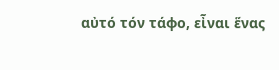αὐτό τόν τάφο, εἶναι ἕνας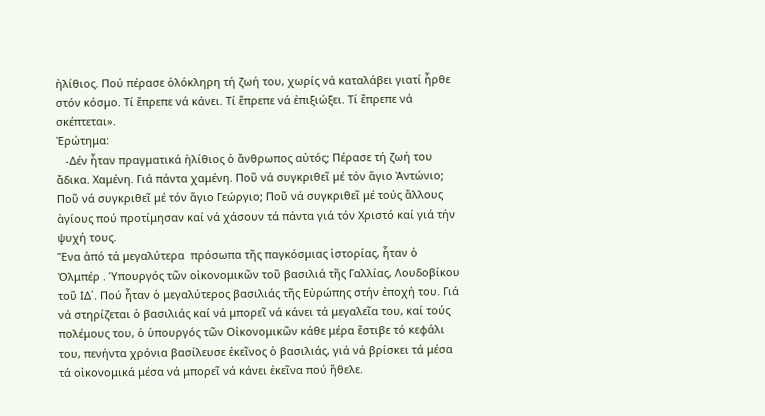ἠλίθιος. Πού πέρασε ὁλόκληρη τή ζωή του, χωρίς νά καταλάβει γιατί ἦρθε στόν κόσμο. Τί ἔπρεπε νά κάνει. Τί ἔπρεπε νά ἐπιξιώξει. Τί ἔπρεπε νά σκέπτεται».
Ἐρώτημα:
   -Δέν ἦταν πραγματικά ἠλίθιος ὁ ἄνθρωπος αὐτός; Πέρασε τή ζωή του ἄδικα. Χαμένη. Γιά πάντα χαμένη. Ποῦ νά συγκριθεῖ μέ τόν ἅγιο Ἀντώνιο; Ποῦ νά συγκριθεῖ μέ τόν ἅγιο Γεώργιο; Ποῦ νά συγκριθεῖ μέ τούς ἄλλους ἁγίους πού προτίμησαν καί νά χάσουν τά πάντα γιά τόν Χριστό καί γιά τήν ψυχή τους.
Ἕνα ἀπό τά μεγαλύτερα  πρόσωπα τῆς παγκόσμιας ἱστορίας, ἦταν ὁ Ὀλμπέρ . Ὑπουργός τῶν οἰκονομικῶν τοῦ βασιλιά τῆς Γαλλίας, Λουδοβίκου τοῦ ΙΔ΄. Πού ἦταν ὁ μεγαλύτερος βασιλιάς τῆς Εὐρώπης στήν ἐποχή του. Γιά νά στηρίζεται ὁ βασιλιάς καί νά μπορεῖ νά κάνει τά μεγαλεῖα του, καί τούς πολέμους του, ὁ ὑπουργός τῶν Οἰκονομικῶν κάθε μέρα ἔστιβε τό κεφάλι του, πενήντα χρόνια βασίλευσε ἐκεῖνος ὁ βασιλιάς, γιά νά βρίσκει τά μέσα τά οἰκονομικά μέσα νά μπορεῖ νά κάνει ἐκεῖνα πού ἤθελε.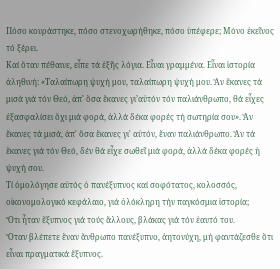Πόσο κουράστηκε, πόσο στενοχωρήθηκε, πόσο ὑπέφερε; Μόνο ἐκεῖνος τό ξέρει.
Καί ὅταν πέθαινε, εἶπε τά ἑξῆς λόγια. Εἶναι γραμμένα. Εἶναι ἱστορία ἀληθινή: «Ταλαίπωρη ψυχή μου, ταλαίπωρη ψυχή μου. Ἄν ἔκανες τά μισά γιά τόν Θεό, ἀπ' ὅσα ἔκανες γι’αὐτόν τόν παλιάνθρωπο, θά εἶχες ἐξασφαλίσει ὄχι μιά φορά, ἀλλά δέκα φορές τή σωτηρία σου». Ἄν ἔκανες τά μισά, ἀπ' ὅσα ἔκανες γι' αὐτόν, ἕναν παλιάνθρωπο. Ἄν τά ἔκανες γιά τόν Θεό, δέν θά εἶχε σωθεῖ μιά φορά, ἀλλά δέκα φορές ἡ ψυχή σου.
Τί ὁμολόγησε αὐτός ὁ πανέξυπνος καί σοφότατος, κολοσσός, οἰκονομολογικό κεφάλαιο, γιά ὁλόκληρη τήν παγκόσμια ἱστορία;
Ὅτι ἦταν ἔξυπνος γιά τούς ἄλλους, βλάκας γιά τόν ἑαυτό του.
Ὅταν βλέπετε ἕναν ἄνθρωπο πανέξυπνο, ἀητονύχη, μή φαντάζεσθε ὅτι εἶναι πραγματικά ἔξυπνος.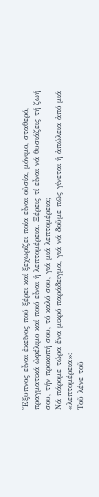Ἔξυπνος εἶναι ἐκεῖνος πού ξέρει καί ξεχωρίζει ποία εἶναι οὐσία, μόνιμο, σταθερό, πραγματικά ὠφέλιμο καί ποιό εἶναι ἡ λεπτομέρεια. Ξέρεις τί εἶναι νά θυσιάζεις τή ζωή σου, τήν προκοπή σου, τό καλό σου, γιά μιά λεπτομέρεια;
Νά πάρομε τώρα ἕνα μικρό παράδειγμα, γιά νά δοῦμε πῶς γίνεται ἡ ἀπώλεια ἀπό μιά «λεπτομέρεια»:
Τοῦ λένε τοῦ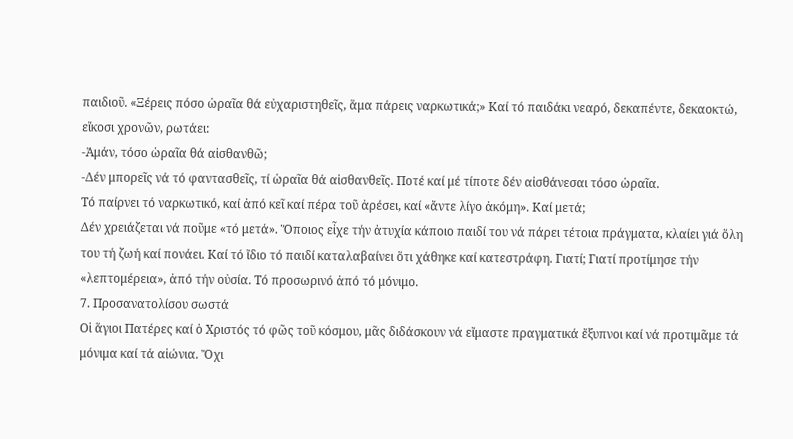παιδιοῦ. «Ξέρεις πόσο ὡραῖα θά εὐχαριστηθεῖς, ἅμα πάρεις ναρκωτικά;» Καί τό παιδάκι νεαρό, δεκαπέντε, δεκαοκτώ, εἴκοσι χρονῶν, ρωτάει:
-Ἀμάν, τόσο ὡραῖα θά αἰσθανθῶ;
-Δέν μπορεῖς νά τό φαντασθεῖς, τί ὡραῖα θά αἰσθανθεῖς. Ποτέ καί μέ τίποτε δέν αἰσθάνεσαι τόσο ὡραῖα.
Τό παίρνει τό ναρκωτικό, καί ἀπό κεῖ καί πέρα τοῦ ἀρέσει, καί «ἄντε λίγο ἀκόμη». Καί μετά;
Δέν χρειάζεται νά ποῦμε «τό μετά». Ὅποιος εἶχε τήν ἀτυχία κάποιο παιδί του νά πάρει τέτοια πράγματα, κλαίει γιά ὅλη του τή ζωή καί πονάει. Καί τό ἴδιο τό παιδί καταλαβαίνει ὅτι χάθηκε καί κατεστράφη. Γιατί; Γιατί προτίμησε τήν «λεπτομέρεια», ἀπό τήν οὐσία. Τό προσωρινό ἀπό τό μόνιμο.
7. Προσανατολίσου σωστά
Οἱ ἅγιοι Πατέρες καί ὁ Χριστός τό φῶς τοῦ κόσμου, μᾶς διδάσκουν νά εἴμαστε πραγματικά ἔξυπνοι καί νά προτιμᾶμε τά μόνιμα καί τά αἰώνια. Ὄχι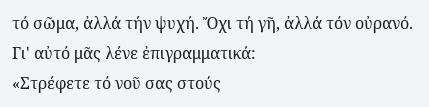τό σῶμα, ἀλλά τήν ψυχή. Ὄχι τή γῆ, ἀλλά τόν οὐρανό. Γι' αὐτό μᾶς λένε ἐπιγραμματικά:
«Στρέφετε τό νοῦ σας στούς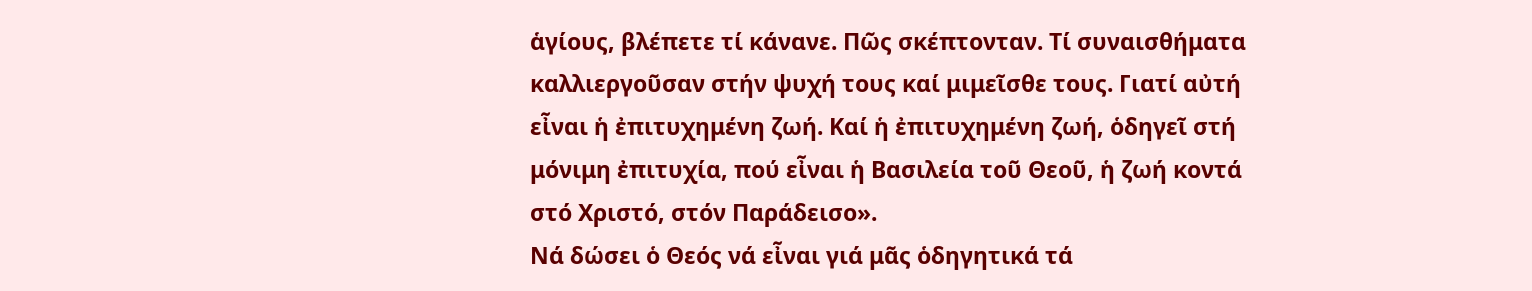ἁγίους, βλέπετε τί κάνανε. Πῶς σκέπτονταν. Τί συναισθήματα καλλιεργοῦσαν στήν ψυχή τους καί μιμεῖσθε τους. Γιατί αὐτή εἶναι ἡ ἐπιτυχημένη ζωή. Καί ἡ ἐπιτυχημένη ζωή, ὁδηγεῖ στή μόνιμη ἐπιτυχία, πού εἶναι ἡ Βασιλεία τοῦ Θεοῦ, ἡ ζωή κοντά στό Χριστό, στόν Παράδεισο».
Νά δώσει ὁ Θεός νά εἶναι γιά μᾶς ὁδηγητικά τά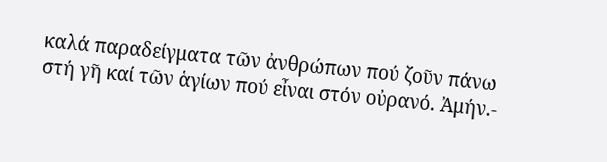καλά παραδείγματα τῶν ἀνθρώπων πού ζοῦν πάνω στή γῆ καί τῶν ἁγίων πού εἶναι στόν οὐρανό. Ἀμήν.-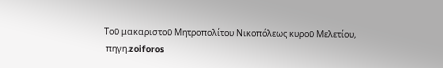Τοῦ μακαριστοῦ Μητροπολίτου Νικοπόλεως κυροῦ Μελετίου,
 πηγη.zoiforos